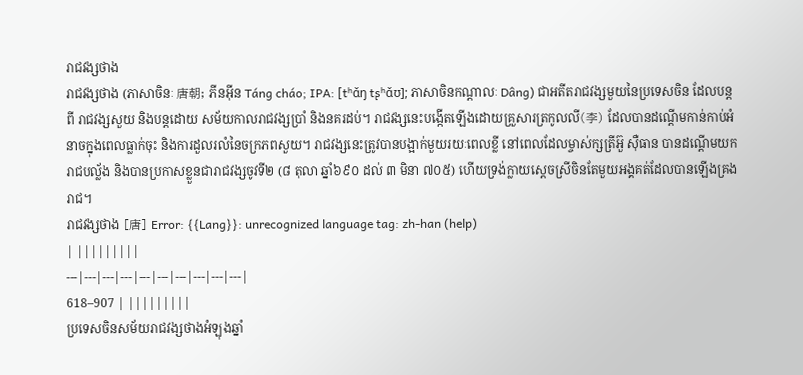រាជវង្សថាង
រាជវង្សថាង (ភាសាចិនៈ 唐朝; ភីនអ៊ីន Táng cháo; IPA: [tʰɑ̌ŋ tʂʰɑ̌ʊ]; ភាសាចិនកណ្ដាលៈ Dâng) ជាអតីតរាជវង្សមួយនៃប្រទេសចិន ដែលបន្តពី រាជវង្សសួយ និងបន្ដដោយ សម័យកាលរាជវង្សប្រាំ និងនគរដប់។ រាជវង្សនេះបង្កើតឡើងដោយគ្រួសារត្រកូលលី(李) ដែលបានដណ្ដើមកាន់កាប់អំនាចក្នុងពេលធ្លាក់ចុះ និងការដួលរលំនៃចក្រភពសួយ។ រាជវង្សនេះត្រូវបានបង្អាក់មួយរយៈពេលខ្លី នៅពេលដែលម្ចាស់ក្សត្រីអ៊ួ ស៊ឺធាន បានដណ្ដើមយករាជបល្ល័ង និងបានប្រកាសខ្លួនជារាជវង្សចូវទី២ (៨ តុលា ឆ្នាំ៦៩០ ដល់ ៣ មិនា ៧០៥) ហើយទ្រង់ក្លាយស្ដេចស្រីចិនតែមួយអង្គគត់ដែលបានឡើងគ្រងរាជ។
រាជវង្សថាង [唐] Error: {{Lang}}: unrecognized language tag: zh-han (help)
| |||||||||
---|---|---|---|---|---|---|---|---|---|
618–907 | |||||||||
ប្រទេសចិនសម័យរាជវង្សថាងអំឡុងឆ្នាំ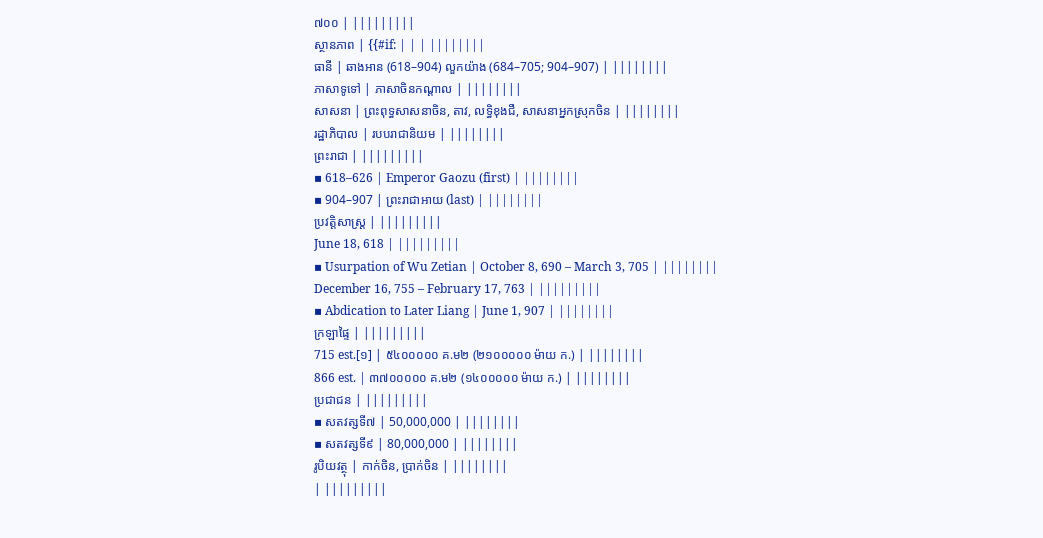៧០០ | |||||||||
ស្ថានភាព | {{#if: | | | ||||||||
ធានី | ឆាងអាន (618–904) លួកយ៉ាង (684–705; 904–907) | ||||||||
ភាសាទូទៅ | ភាសាចិនកណ្ដាល | ||||||||
សាសនា | ព្រះពុទ្ធសាសនាចិន, តាវ, លទ្ធិខុងជឺ, សាសនាអ្នកស្រុកចិន | ||||||||
រដ្ឋាភិបាល | របបរាជានិយម | ||||||||
ព្រះរាជា | |||||||||
▪ 618–626 | Emperor Gaozu (first) | ||||||||
▪ 904–907 | ព្រះរាជាអាយ (last) | ||||||||
ប្រវត្តិសាស្រ្ត | |||||||||
June 18, 618 | |||||||||
▪ Usurpation of Wu Zetian | October 8, 690 – March 3, 705 | ||||||||
December 16, 755 – February 17, 763 | |||||||||
▪ Abdication to Later Liang | June 1, 907 | ||||||||
ក្រឡាផ្ទៃ | |||||||||
715 est.[១] | ៥៤០០០០០ គ.ម២ (២១០០០០០ ម៉ាយ ក.) | ||||||||
866 est. | ៣៧០០០០០ គ.ម២ (១៤០០០០០ ម៉ាយ ក.) | ||||||||
ប្រជាជន | |||||||||
▪ សតវត្សទី៧ | 50,000,000 | ||||||||
▪ សតវត្សទី៩ | 80,000,000 | ||||||||
រូបិយវត្ថុ | កាក់ចិន, ប្រាក់ចិន | ||||||||
| |||||||||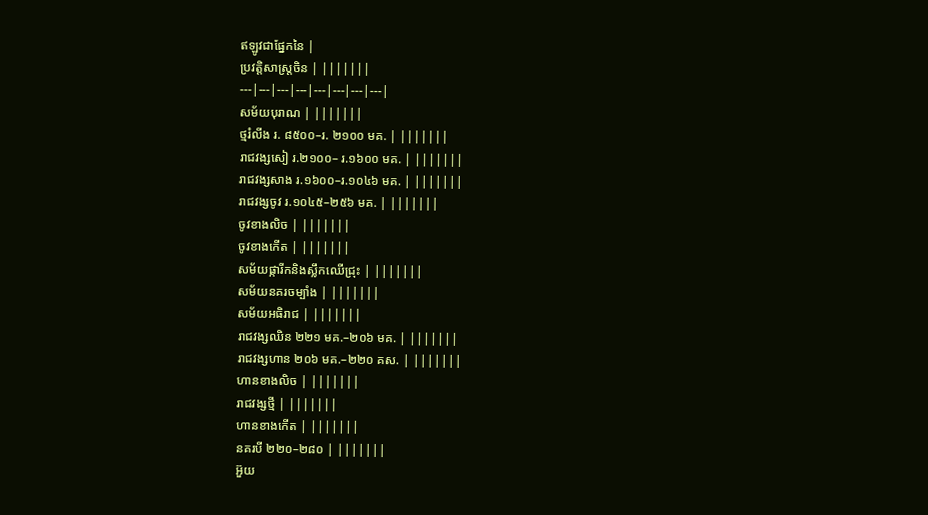ឥឡូវជាផ្នែកនៃ |
ប្រវត្តិសាស្ត្រចិន | |||||||
---|---|---|---|---|---|---|---|
សម័យបុរាណ | |||||||
ថ្មរំលីង រ. ៨៥០០–រ. ២១០០ មគ. | |||||||
រាជវង្សសៀ រ.២១០០– រ.១៦០០ មគ. | |||||||
រាជវង្សសាង រ.១៦០០–រ.១០៤៦ មគ. | |||||||
រាជវង្សចូវ រ.១០៤៥–២៥៦ មគ. | |||||||
ចូវខាងលិច | |||||||
ចូវខាងកើត | |||||||
សម័យផ្ការីកនិងស្លឹកឈើជ្រុះ | |||||||
សម័យនគរចម្បាំង | |||||||
សម័យអធិរាជ | |||||||
រាជវង្សឈិន ២២១ មគ.–២០៦ មគ. | |||||||
រាជវង្សហាន ២០៦ មគ.–២២០ គស. | |||||||
ហានខាងលិច | |||||||
រាជវង្សថ្មី | |||||||
ហានខាងកើត | |||||||
នគរបី ២២០–២៨០ | |||||||
អ៊ួយ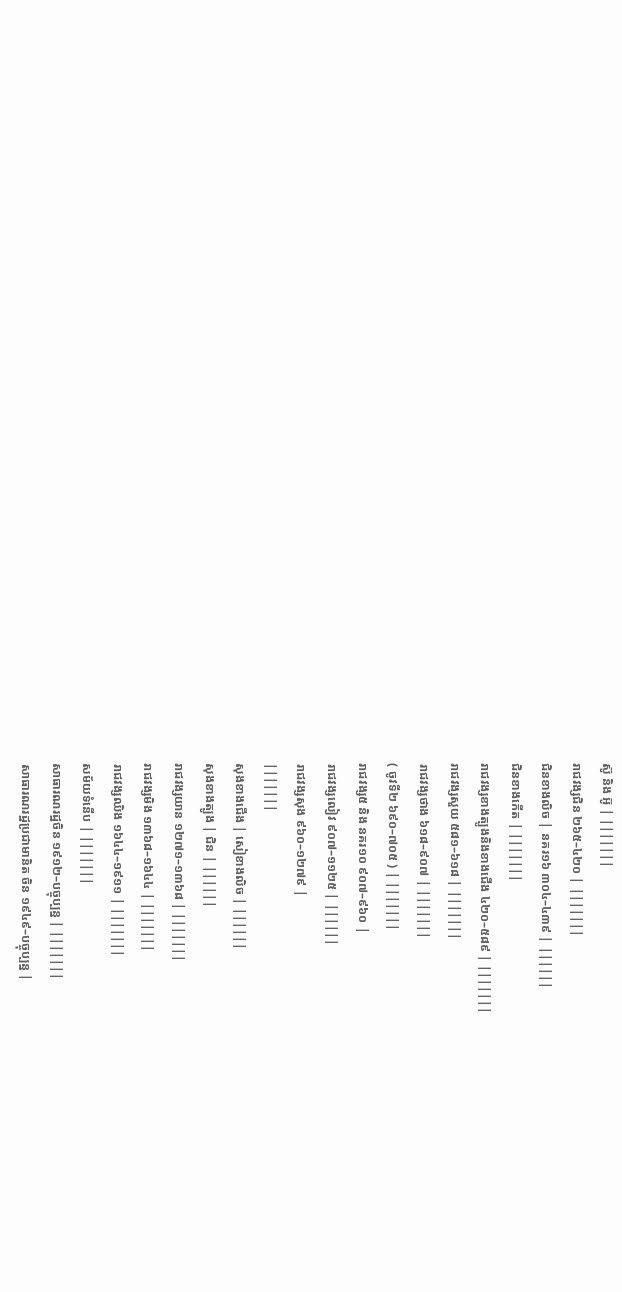ស៊ូ និង អ៊ូ | |||||||
រាជវង្សជិន ២៦៥–៤២០ | |||||||
ជិនខាងលិច | នគរ១៦ ៣០៤–៤៣៩ | ||||||
ជិនខាងកើត | |||||||
រាជវង្សខាងត្បូងនិងខាងជើង ៤២០–៥៨៩ | |||||||
រាជវង្សសួយ ៥៨១–៦១៨ | |||||||
រាជវង្សថាង ៦១៨–៩០៧ | |||||||
( ចូវទី២ ៦៩០–៧០៥ ) | |||||||
រាជវង្ស៥ និង នគរ១០ ៩០៧–៩៦០ |
រាជវង្សលៀវ ៩០៧–១១២៥ | ||||||
រាជវង្សសុង ៩៦០–១២៧៩ |
|||||||
សុងខាងជើង | សៀខាងលិច | ||||||
សុងខាងត្បូង | ជិន | ||||||
រាជវង្សយាន ១២៧១–១៣៦៨ | |||||||
រាជវង្សមិង ១៣៦៨–១៦៤៤ | |||||||
រាជវង្សឈិង ១៦៤៤–១៩១១ | |||||||
សម័យទំនើប | |||||||
សាធារណរដ្ឋចិន ១៩១២–បច្ចុប្បន្ន | |||||||
សាធារណរដ្ឋប្រជាមានិត ចិន ១៩៤៩–បច្ចុប្បន្ន |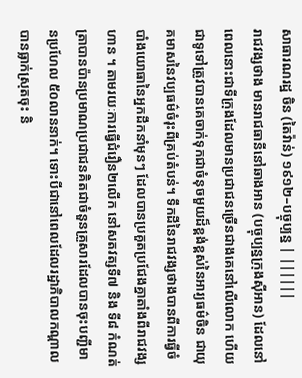សាធារណរដ្ឋ ចិន (តៃវ៉ាន់) ១៩១២–បច្ចុប្បន្ន | ||||||
រាជវង្សថាង មានរាជធានីនៅឆាងអាន (បច្ចុប្បន្នក្រុងស៊ីអាន) ដែលនៅពេលនោះជាទីក្រុងដែលមានប្រជាជនច្រើនជាងគេនៅលើលោក ហើយជាទូទៅត្រូវបានគេចាក់ទុកជាចំនុចមួយដ៏ខ្ពង់ខ្ពស់នៃអារ្យធម៌ចិន ជាយុគមាសនៃវប្បធម៌ចំរុះពីគ្រប់តំបន់។ ទឹកដីនៃរាជវង្សថាងបានពីការធ្វីចំបាំងយោធានៃអ្នកដឹកនាំមុនៗ ដែលបានប្រគួតប្រជែងគ្នាតាំងពីរាជវង្សហាន ។ តាមរយៈការធ្វើជំរឿន២លើក នៅសតវត្សទី៧ និង ទី៨ កំណត់ត្រាបានប៉ានប្រមាណប្រជាជនគិតជាចំនួនគ្រួសារដែលបានចុះបញ្ជីមានប្រហែល ៥០លាននាក់។ ទោះបីជានៅពេលដែលរដ្ឋាភិបាលកណ្ដាលបានធ្លាក់ស្រុតចុះ និ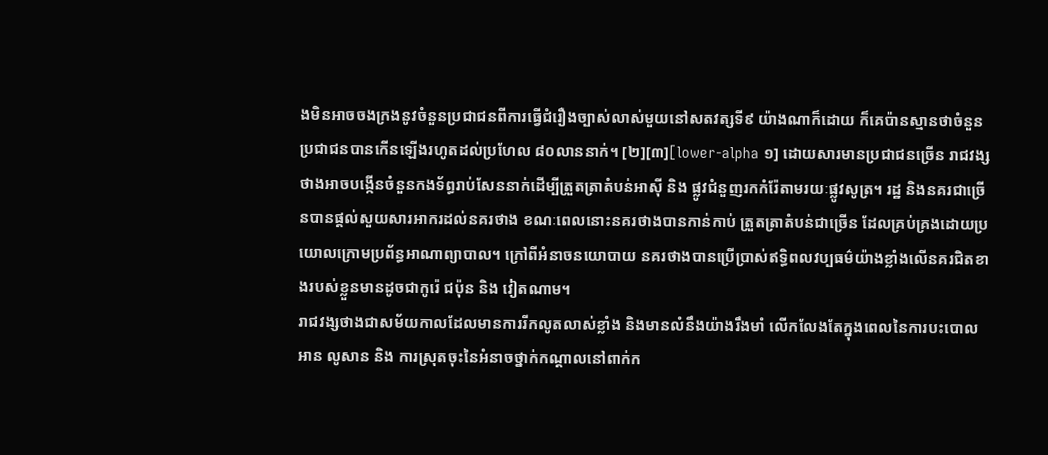ងមិនអាចចងក្រងនូវចំនួនប្រជាជនពីការធ្វើជំរឿងច្បាស់លាស់មួយនៅសតវត្សទី៩ យ៉ាងណាក៏ដោយ ក៏គេប៉ានស្មានថាចំនួនប្រជាជនបានកើនឡើងរហូតដល់ប្រហែល ៨០លាននាក់។ [២][៣][lower-alpha ១] ដោយសារមានប្រជាជនច្រើន រាជវង្សថាងអាចបង្កើនចំនួនកងទ័ព្ធរាប់សែននាក់ដើម្បីត្រួតត្រាតំបន់អាស៊ី និង ផ្លូវជំនួញរកកំរ៉ែតាមរយៈផ្លូវសូត្រ។ រដ្ឋ និងនគរជាច្រើនបានផ្ដល់សួយសារអាករដល់នគរថាង ខណៈពេលនោះនគរថាងបានកាន់កាប់ ត្រួតត្រាតំបន់ជាច្រើន ដែលគ្រប់គ្រងដោយប្រយោលក្រោមប្រព័ន្ធអាណាព្យាបាល។ ក្រៅពីអំនាចនយោបាយ នគរថាងបានប្រើប្រាស់ឥទ្ធិពលវប្បធម៌យ៉ាងខ្លាំងលើនគរជិតខាងរបស់ខ្លួនមានដូចជាកូរ៉េ ជប៉ុន និង វៀតណាម។
រាជវង្សថាងជាសម័យកាលដែលមានការរីកលូតលាស់ខ្លាំង និងមានលំនឹងយ៉ាងរឹងមាំ លើកលែងតែក្នុងពេលនៃការបះបោលអាន លូសាន និង ការស្រុតចុះនៃអំនាចថ្នាក់កណ្ដាលនៅពាក់ក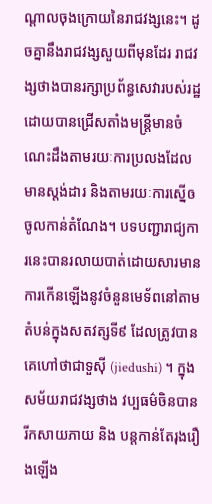ណ្ដាលចុងក្រោយនៃរាជវង្សនេះ។ ដូចគ្នានឹងរាជវង្សសួយពីមុនដែរ រាជវង្សថាងបានរក្សាប្រព័ន្ធសេវារបស់រដ្ឋ ដោយបានជ្រើសតាំងមន្រ្តីមានចំណេះដឹងតាមរយៈការប្រលងដែលមានស្តង់ដារ និងតាមរយៈការស្នើឲចូលកាន់តំណែង។ បទបញ្ជារាជ្យការនេះបានរលាយបាត់ដោយសារមានការកើនឡើងនូវចំនួនមេទ័ពនៅតាមតំបន់ក្នុងសតវត្សទី៩ ដែលត្រូវបានគេហៅថាជាទួស៊ី (jiedushi) ។ ក្នុងសម័យរាជវង្សថាង វប្បធម៌ចិនបានរីកសាយភាយ និង បន្តកាន់តែរុងរឿងឡើង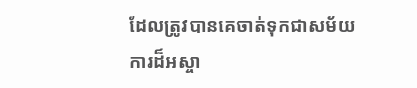ដែលត្រូវបានគេចាត់ទុកជាសម័យការដ៏អស្ចា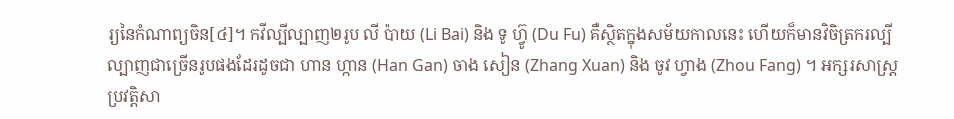រ្យនៃកំណាព្យចិន[៤]។ កវីល្បីល្បាញ២រូប លី ប៉ាយ (Li Bai) និង ទូ ហ៊្វូ (Du Fu) គឺស្ថិតក្នុងសម័យកាលនេះ ហើយក៏មានវិចិត្រករល្បីល្បាញជាច្រើនរូបផងដែរដូចជា ហាន ហ្កាន (Han Gan) ចាង សៀន (Zhang Xuan) និង ចូវ ហ្វាង (Zhou Fang) ។ អក្សរសាស្រ្តប្រវត្តិសា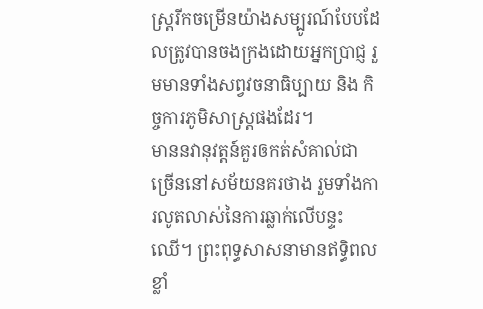ស្រ្តរីកចម្រើនយ៉ាងសម្បូរណ៍បែបដែលត្រូវបានចងក្រងដោយអ្នកប្រាជ្ញ រួមមានទាំងសព្វវចនាធិប្បាយ និង កិច្ចការភូមិសាស្រ្តផងដែរ។
មាននវានុវត្ដន៍គួរឲកត់សំគាល់ជាច្រើននៅសម័យនគរថាង រួមទាំងការលូតលាស់នៃការឆ្លាក់លើបន្ទះឈើ។ ព្រះពុទ្ធសាសនាមានឥទ្ធិពលខ្លាំ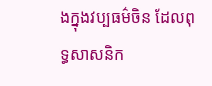ងក្នុងវប្បធម៌ចិន ដែលពុទ្ធសាសនិក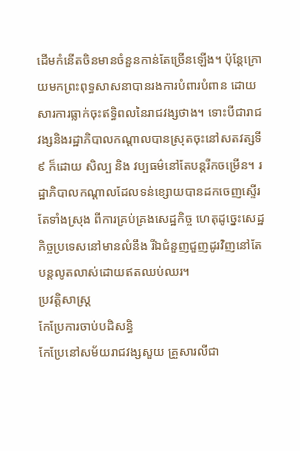ដើមកំនើតចិនមានចំនួនកាន់តែច្រើនឡើង។ ប៉ុន្តែក្រោយមកព្រះពុទ្ធសាសនាបានរងការបំពារបំពាន ដោយសារការធ្លាក់ចុះឥទ្ធិពលនៃរាជវង្សថាង។ ទោះបីជារាជវង្សនិងរដ្ឋាភិបាលកណ្ដាលបានស្រុតចុះនៅសតវត្សទី៩ ក៏ដោយ សិល្ប និង វប្បធម៌នៅតែបន្តរីកចម្រើន។ រដ្ឋាភិបាលកណ្ដាលដែលទន់ខ្សោយបានដកចេញស្ទើរតែទាំងស្រុង ពីការគ្រប់គ្រងសេដ្ឋកិច្ច ហេតុដូច្នេះសេដ្ឋកិច្ចប្រទេសនៅមានលំនឹង រីឯជំនួញជួញដូរវិញនៅតែបន្តលូតលាស់ដោយឥតឈប់ឈរ។
ប្រវត្តិសាស្រ្ត
កែប្រែការចាប់បដិសន្ធិ
កែប្រែនៅសម័យរាជវង្សសួយ គ្រួសារលីជា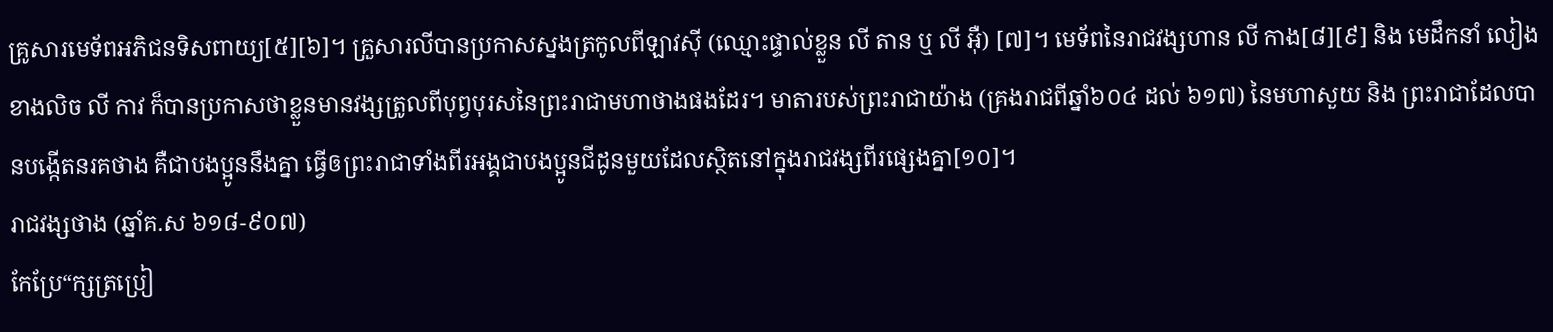គ្រូសារមេទ័ពអភិជនទិសពាយ្យ[៥][៦]។ គ្រួសារលីបានប្រកាសស្នងត្រកូលពីឡាវស៊ី (ឈ្មោះផ្ទាល់ខ្លួន លី តាន ឬ លី អ៊ឺ) [៧]។ មេទ័ពនៃរាជវង្សហាន លី កាង[៨][៩] និង មេដឹកនាំ លៀងខាងលិច លី កាវ ក៏បានប្រកាសថាខ្លួនមានវង្សត្រូលពីបុព្វបុរសនៃព្រះរាជាមហាថាងផងដែរ។ មាតារបស់ព្រះរាជាយ៉ាង (គ្រងរាជពីឆ្នាំ៦០៤ ដល់ ៦១៧) នៃមហាសួយ និង ព្រះរាជាដែលបានបង្កើតនរគថាង គឺជាបងប្អូននឹងគ្នា ធ្វើឲព្រះរាជាទាំងពីរអង្គជាបងប្អូនជីដូនមួយដែលស្ថិតនៅក្នុងរាជវង្សពីរផ្សេងគ្នា[១០]។
រាជវង្សថាង (ឆ្នាំគ.ស ៦១៨-៩០៧)
កែប្រែ“ក្សត្រប្រៀ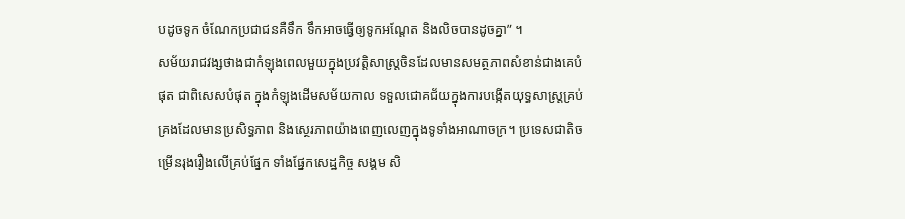បដូចទូក ចំណែកប្រជាជនគឺទឹក ទឹកអាចធ្វើឲ្យទូកអណ្ដែត និងលិចបានដូចគ្នា” ។
សម័យរាជវង្សថាងជាកំឡុងពេលមួយក្នុងប្រវត្ដិសាស្ដ្រចិនដែលមានសមត្ថភាពសំខាន់ជាងគេបំផុត ជាពិសេសបំផុត ក្នុងកំឡុងដើមសម័យកាល ទទួលជោគជ័យក្នុងការបង្កើតយុទ្ធសាស្ដ្រគ្រប់គ្រងដែលមានប្រសិទ្ធភាព និងស្ថេរភាពយ៉ាងពេញលេញក្នុងទូទាំងអាណាចក្រ។ ប្រទេសជាតិចម្រើនរុងរឿងលើគ្រប់ផ្នែក ទាំងផ្នែកសេដ្ឋកិច្ច សង្គម សិ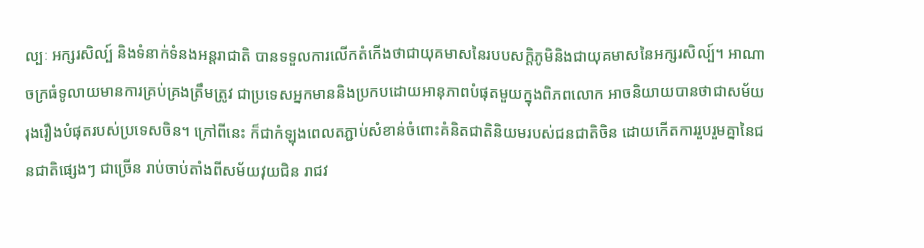ល្បៈ អក្សរសិល្ប៍ និងទំនាក់ទំនងអន្ដរាជាតិ បានទទួលការលើកតំកើងថាជាយុគមាសនៃរបបសក្ដិភូមិនិងជាយុគមាសនៃអក្សរសិល្ប៍។ អាណាចក្រធំទូលាយមានការគ្រប់គ្រងត្រឹមត្រូវ ជាប្រទេសអ្នកមាននិងប្រកបដោយអានុភាពបំផុតមួយក្នុងពិភពលោក អាចនិយាយបានថាជាសម័យរុងរឿងបំផុតរបស់ប្រទេសចិន។ ក្រៅពីនេះ ក៏ជាកំឡុងពេលតភ្ជាប់សំខាន់ចំពោះគំនិតជាតិនិយមរបស់ជនជាតិចិន ដោយកើតការរួបរួមគ្នានៃជនជាតិផ្សេងៗ ជាច្រើន រាប់ចាប់តាំងពីសម័យវុយជិន រាជវ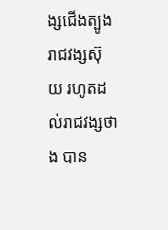ង្សជើងត្បូង រាជវង្សស៊ុយ រហូតដល់រាជវង្សថាង បាន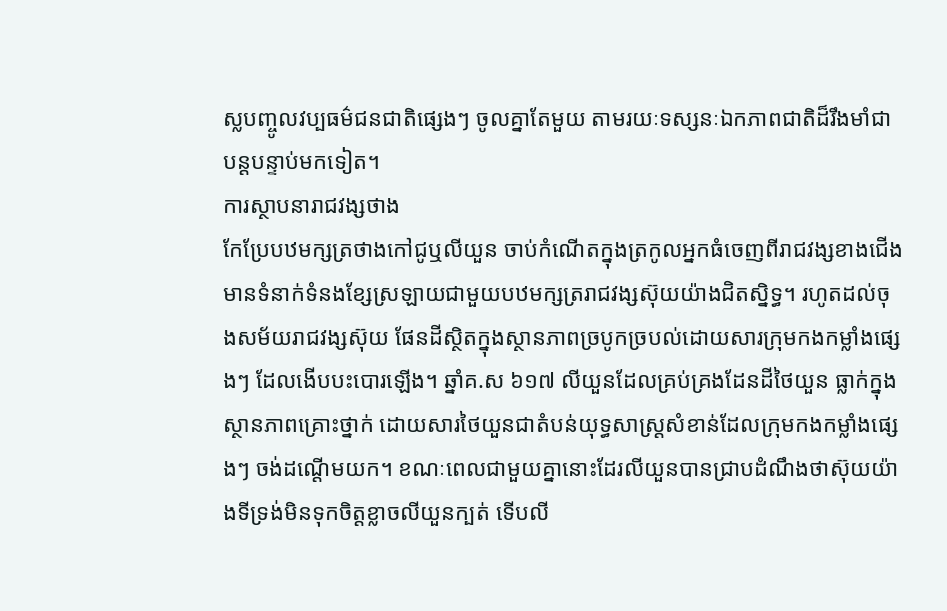ស្លបញ្ចូលវប្បធម៌ជនជាតិផ្សេងៗ ចូលគ្នាតែមួយ តាមរយៈទស្សនៈឯកភាពជាតិដ៏រឹងមាំជាបន្ដបន្ទាប់មកទៀត។
ការស្ថាបនារាជវង្សថាង
កែប្រែបឋមក្សត្រថាងកៅជូឬលីយួន ចាប់កំណើតក្នុងត្រកូលអ្នកធំចេញពីរាជវង្សខាងជើង មានទំនាក់ទំនងខ្សែស្រឡាយជាមួយបឋមក្សត្ររាជវង្សស៊ុយយ៉ាងជិតស្និទ្ធ។ រហូតដល់ចុងសម័យរាជវង្សស៊ុយ ផែនដីស្ថិតក្នុងស្ថានភាពច្របូកច្របល់ដោយសារក្រុមកងកម្លាំងផ្សេងៗ ដែលងើបបះបោរឡើង។ ឆ្នាំគ.ស ៦១៧ លីយួនដែលគ្រប់គ្រងដែនដីថៃយួន ធ្លាក់ក្នុងស្ថានភាពគ្រោះថ្នាក់ ដោយសារថៃយួនជាតំបន់យុទ្ធសាស្ដ្រសំខាន់ដែលក្រុមកងកម្លាំងផ្សេងៗ ចង់ដណ្ដើមយក។ ខណៈពេលជាមួយគ្នានោះដែរលីយួនបានជ្រាបដំណឹងថាស៊ុយយ៉ាងទីទ្រង់មិនទុកចិត្ដខ្លាចលីយួនក្បត់ ទើបលី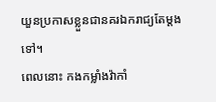យួនប្រកាសខ្លួនជានគរឯករាជ្យតែម្ដងទៅ។
ពេលនោះ កងកម្លាំងវ៉ាកាំ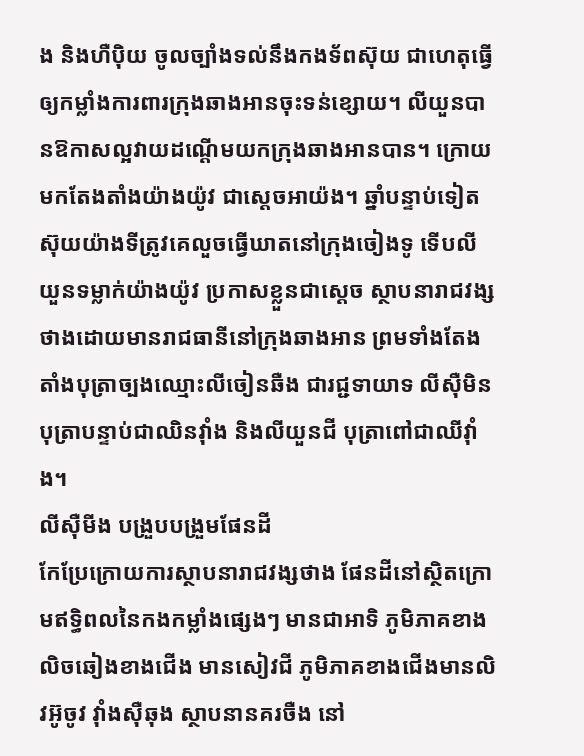ង និងហឺប៉ិយ ចូលច្បាំងទល់នឹងកងទ័ពស៊ុយ ជាហេតុធ្វើឲ្យកម្លាំងការពារក្រុងឆាងអានចុះទន់ខ្សោយ។ លីយួនបានឱកាសល្អវាយដណ្ដើមយកក្រុងឆាងអានបាន។ ក្រោយមកតែងតាំងយ៉ាងយ៉ូវ ជាស្ដេចអាយ៉ង។ ឆ្នាំបន្ទាប់ទៀត ស៊ុយយ៉ាងទីត្រូវគេលួចធ្វើឃាតនៅក្រុងចៀងទូ ទើបលីយួនទម្លាក់យ៉ាងយ៉ូវ ប្រកាសខ្លួនជាស្ដេច ស្ថាបនារាជវង្សថាងដោយមានរាជធានីនៅក្រុងឆាងអាន ព្រមទាំងតែងតាំងបុត្រាច្បងឈ្មោះលីចៀនឆឺង ជារជ្ជទាយាទ លីស៊ឺមិន បុត្រាបន្ទាប់ជាឈិនវ៉ាំង និងលីយួនជី បុត្រាពៅជាឈីវ៉ាំង។
លីស៊ឺមីង បង្រួបបង្រួមផែនដី
កែប្រែក្រោយការស្ថាបនារាជវង្សថាង ផែនដីនៅស្ថិតក្រោមឥទ្ធិពលនៃកងកម្លាំងផ្សេងៗ មានជាអាទិ ភូមិភាគខាងលិចឆៀងខាងជើង មានសៀវជី ភូមិភាគខាងជើងមានលិវអ៊ូចូវ វ៉ាំងស៊ឺឆុង ស្ថាបនានគរចឺង នៅ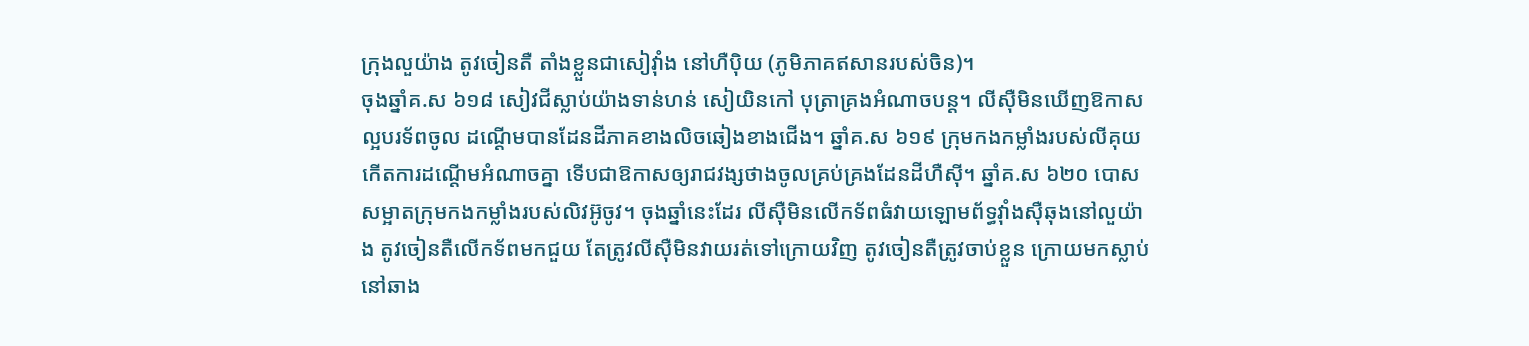ក្រុងលួយ៉ាង តូវចៀនតឺ តាំងខ្លួនជាសៀវ៉ាំង នៅហឺប៉ិយ (ភូមិភាគឥសានរបស់ចិន)។
ចុងឆ្នាំគ.ស ៦១៨ សៀវជីស្លាប់យ៉ាងទាន់ហន់ សៀយិនកៅ បុត្រាគ្រងអំណាចបន្ដ។ លីស៊ឺមិនឃើញឱកាសល្អបរទ័ពចូល ដណ្ដើមបានដែនដីភាគខាងលិចឆៀងខាងជើង។ ឆ្នាំគ.ស ៦១៩ ក្រុមកងកម្លាំងរបស់លីគុយ កើតការដណ្ដើមអំណាចគ្នា ទើបជាឱកាសឲ្យរាជវង្សថាងចូលគ្រប់គ្រងដែនដីហឺស៊ី។ ឆ្នាំគ.ស ៦២០ បោសសម្អាតក្រុមកងកម្លាំងរបស់លិវអ៊ូចូវ។ ចុងឆ្នាំនេះដែរ លីស៊ឺមិនលើកទ័ពធំវាយឡោមព័ទ្ធវ៉ាំងស៊ឺឆុងនៅលួយ៉ាង តូវចៀនតឺលើកទ័ពមកជួយ តែត្រូវលីស៊ឺមិនវាយរត់ទៅក្រោយវិញ តូវចៀនតឺត្រូវចាប់ខ្លួន ក្រោយមកស្លាប់នៅឆាង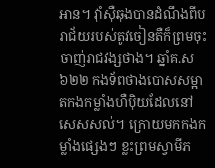អាន។ វ៉ាំស៊ឺឆុងបានដំណឹងពីបរាជ័យរបស់តូវចៀនតឺក៏ព្រមចុះចាញ់រាជវង្សថាង។ ឆ្នាំគ.ស ៦២២ កងទ័ពថាងបោសសម្អាតកងកម្លាំងហឺប៉ិយដែលនៅសេសសល់។ ក្រោយមកកងកម្លាំងផ្សេងៗ ខ្លះព្រមស្វាមីភ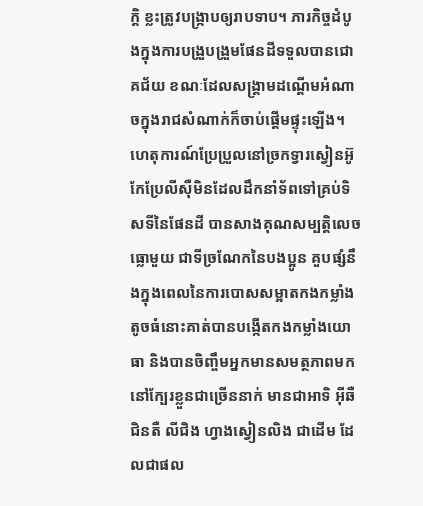ក្ដិ ខ្លះត្រូវបង្ក្រាបឲ្យរាបទាប។ ភារកិច្ចដំបូងក្នុងការបង្រួបង្រួមផែនដីទទួលបានជោគជ័យ ខណៈដែលសង្គ្រាមដណ្ដើមអំណាចក្នុងរាជសំណាក់ក៏ចាប់ផ្ដើមផ្ទុះឡើង។
ហេតុការណ៍ប្រែប្រួលនៅច្រកទ្វារស្វៀនអ៊ូ
កែប្រែលីស៊ឺមិនដែលដឹកនាំទ័ពទៅគ្រប់ទិសទីនៃផែនដី បានសាងគុណសម្បតិ្ដលេចធ្លោមួយ ជាទីច្រណែកនៃបងប្អូន គួបផ្សំនឹងក្នុងពេលនៃការបោសសម្អាតកងកម្លាំងតូចធំនោះគាត់បានបង្កើតកងកម្លាំងយោធា និងបានចិញ្ចឹមអ្នកមានសមត្ថភាពមកនៅក្បែរខ្លួនជាច្រើននាក់ មានជាអាទិ អ៊ីឆឺជិនតឺ លីជិង ហ្វាងស្វៀនលិង ជាដើម ដែលជាផល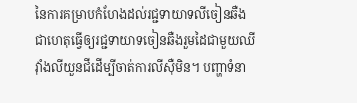នៃការគម្រាបកំហែងដល់រជ្ជទាយាទលីចៀនឆឺង ជាហេតុធ្វើឲ្យរជ្ជទាយាទចៀនឆឺងរួមដៃជាមួយឈីវ៉ាំងលីយួនជីដើម្បីចាត់ការលីស៊ឺមិន។ បញ្ហាទំនា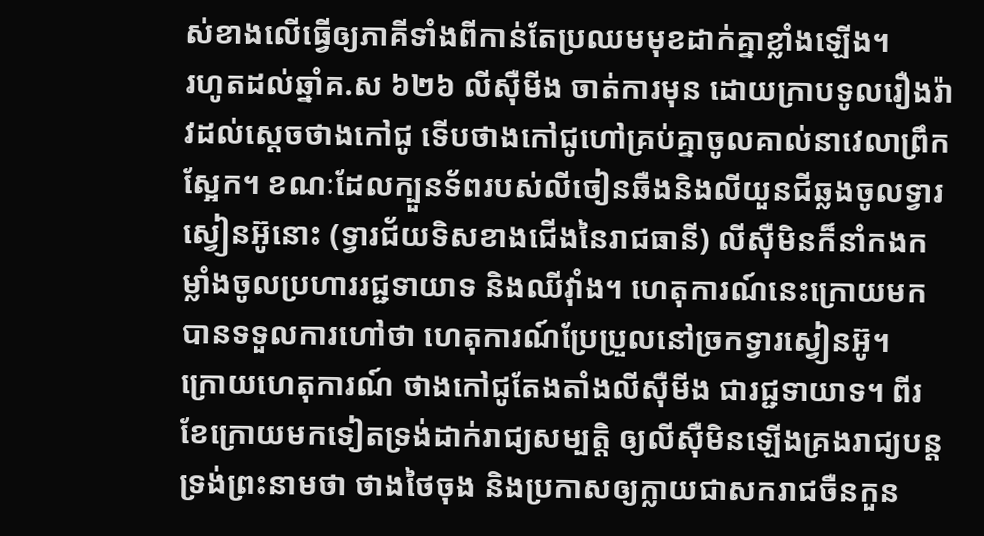ស់ខាងលើធ្វើឲ្យភាគីទាំងពីកាន់តែប្រឈមមុខដាក់គ្នាខ្លាំងឡើង។
រហូតដល់ឆ្នាំគ.ស ៦២៦ លីស៊ឺមីង ចាត់ការមុន ដោយក្រាបទូលរឿងរ៉ាវដល់ស្ដេចថាងកៅជូ ទើបថាងកៅជូហៅគ្រប់គ្នាចូលគាល់នាវេលាព្រឹកស្អែក។ ខណៈដែលក្បួនទ័ពរបស់លីចៀនឆឺងនិងលីយួនជីឆ្លងចូលទ្វារស្វៀនអ៊ូនោះ (ទ្វារជ័យទិសខាងជើងនៃរាជធានី) លីស៊ឺមិនក៏នាំកងកម្លាំងចូលប្រហាររជ្ជទាយាទ និងឈីវ៉ាំង។ ហេតុការណ៍នេះក្រោយមកបានទទួលការហៅថា ហេតុការណ៍ប្រែប្រួលនៅច្រកទ្វារស្វៀនអ៊ូ។
ក្រោយហេតុការណ៍ ថាងកៅជូតែងតាំងលីស៊ឺមីង ជារជ្ជទាយាទ។ ពីរខែក្រោយមកទៀតទ្រង់ដាក់រាជ្យសម្បត្ដិ ឲ្យលីស៊ឺមិនឡើងគ្រងរាជ្យបន្ដ ទ្រង់ព្រះនាមថា ថាងថៃចុង និងប្រកាសឲ្យក្លាយជាសករាជចឺនកួន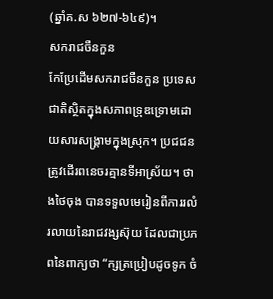(ឆ្នាំគ.ស ៦២៧-៦៤៩)។
សករាជចឺនកួន
កែប្រែដើមសករាជចឺនកួន ប្រទេសជាតិស្ថិតក្នុងសភាពទ្រុឌទ្រោមដោយសារសង្គ្រាមក្នុងស្រុក។ ប្រជជនត្រូវដើរពនេចរគ្មានទីអាស្រ័យ។ ថាងថៃចុង បានទទួលមេរៀនពីការរលំរលាយនៃរាជវង្សស៊ុយ ដែលជាប្រភពនៃពាក្យថា “ក្សត្រប្រៀបដូចទូក ចំ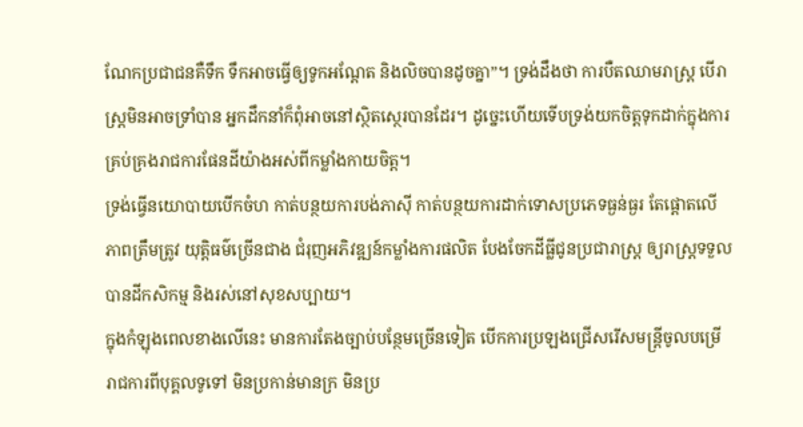ណែកប្រជាជនគឺទឹក ទឹកអាចធ្វើឲ្យទូកអណ្ដែត និងលិចបានដូចគ្នា”។ ទ្រង់ដឹងថា ការបឺតឈាមរាស្ដ្រ បើរាស្ដ្រមិនអាចទ្រាំបាន អ្នកដឹកនាំក៏ពុំអាចនៅស្ថិតស្ថេរបានដែរ។ ដូច្នេះហើយទើបទ្រង់យកចិត្ដទុកដាក់ក្នុងការគ្រប់គ្រងរាជការផែនដីយ៉ាងអស់ពីកម្លាំងកាយចិត្ដ។
ទ្រង់ធ្វើនយោបាយបើកចំហ កាត់បន្ថយការបង់ភាស៊ី កាត់បន្ថយការដាក់ទោសប្រភេទធ្ងន់ធ្ងរ តែផ្ដោតលើភាពត្រឹមត្រូវ យុត្ដិធម៌ច្រើនជាង ជំរុញអភិវឌ្ឍន៍កម្លាំងការផលិត បែងចែកដីធ្លីជូនប្រជារាស្ដ្រ ឲ្យរាស្ដ្រទទួលបានដីកសិកម្ម និងរស់នៅសុខសប្បាយ។
ក្នុងកំឡុងពេលខាងលើនេះ មានការតែងច្បាប់បន្ថែមច្រើនទៀត បើកការប្រឡងជ្រើសរើសមន្ដ្រីចូលបម្រើរាជការពីបុគ្គលទូទៅ មិនប្រកាន់មានក្រ មិនប្រ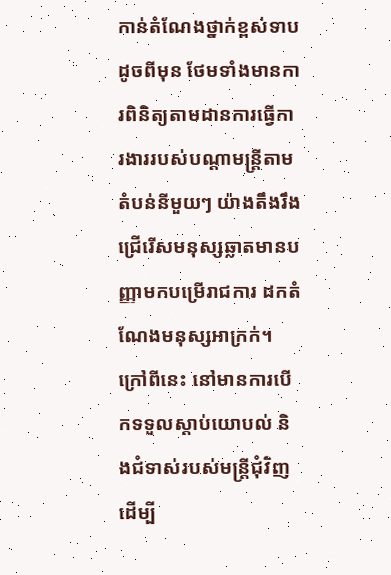កាន់តំណែងថ្នាក់ខ្ពស់ទាបដូចពីមុន ថែមទាំងមានការពិនិត្យតាមដានការធ្វើការងាររបស់បណ្ដាមន្ដ្រីតាមតំបន់នីមួយៗ យ៉ាងតឹងរឹង ជ្រើរើសមនុស្សឆ្លាតមានបញ្ញាមកបម្រើរាជការ ដកតំណែងមនុស្សអាក្រក់។ ក្រៅពីនេះ នៅមានការបើកទទួលស្ដាប់យោបល់ និងជំទាស់របស់មន្ដ្រីជុំវិញ ដើម្បី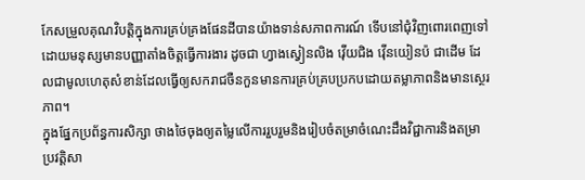កែសម្រួលគុណវិបត្ដិក្នុងការគ្រប់គ្រងផែនដីបានយ៉ាងទាន់សភាពការណ៍ ទើបនៅជុំវិញពោរពេញទៅដោយមនុស្សមានបញ្ញាតាំងចិត្ដធ្វើការងារ ដូចជា ហ្វាងស្វៀនលិង វ៉ើយជិង វ៉ើនយៀនប៉ ជាដើម ដែលជាមូលហេតុសំខាន់ដែលធ្វើឲ្យសករាជចឺនកួនមានការគ្រប់គ្របប្រកបដោយតម្លាភាពនិងមានស្ថេរភាព។
ក្នុងផ្នែកប្រព័ន្ធការសិក្សា ថាងថៃចុងឲ្យតម្លៃលើការរួបរួមនិងរៀបចំតម្រាចំណេះដឹងវិជ្ជាការនិងតម្រាប្រវត្ដិសា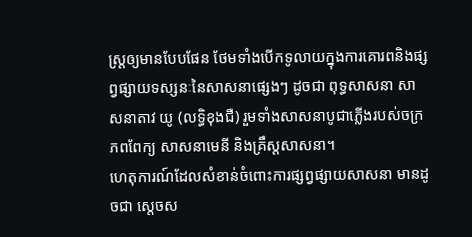ស្ដ្រឲ្យមានបែបផែន ថែមទាំងបើកទូលាយក្នុងការគោរពនិងផ្សព្វផ្សាយទស្សនៈនៃសាសនាផ្សេងៗ ដូចជា ពុទ្ធសាសនា សាសនាតាវ យូ (លទ្ធិខុងជឺ) រួមទាំងសាសនាបូជាភ្លើងរបស់ចក្រភពពែក្យ សាសនាមេនី និងគ្រឹស្ដសាសនា។
ហេតុការណ៍ដែលសំខាន់ចំពោះការផ្សព្វផ្សាយសាសនា មានដូចជា ស្ដេចស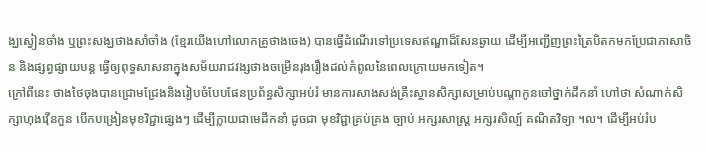ង្ឃស្វៀនចាំង ឬព្រះសង្ឃថាងសាំចាំង (ខ្មែរយើងហៅលោកគ្រូថាងចេង) បានធ្វើដំណើរទៅប្រទេសឥណ្ឌាដ៏សែនឆ្ងាយ ដើម្បីអញ្ជើញព្រះត្រៃបិតកមកប្រែជាភាសាចិន និងផ្សព្វផ្សាយបន្ដ ធ្វើឲ្យពុទ្ធសាសនាក្នុងសម័យរាជវង្សថាងចម្រើនរុងរឿងដល់កំពូលនៃពេលក្រោយមកទៀត។
ក្រៅពីនេះ ថាងថៃចុងបានជ្រោមជ្រែងនិងរៀបចំបែបផែនប្រព័ន្ធសិក្សាអប់រំ មានការសាងសង់គ្រឹះស្ថានសិក្សាសម្រាប់បណ្ដាកូនចៅថ្នាក់ដឹកនាំ ហៅថា សំណាក់សិក្សាហុងវ៉ើនកួន បើកបង្រៀនមុខវិជ្ជាផ្សេងៗ ដើម្បីក្លាយជាមេដឹកនាំ ដូចជា មុខវិជ្ជាគ្រប់គ្រង ច្បាប់ អក្សរសាស្ដ្រ អក្សរសិល្ប៍ គណិតវិទ្យា ។ល។ ដើម្បីអប់រំប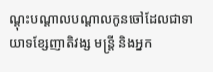ណ្ដុះបណ្ដាលបណ្ដាលកូនចៅដែលជាទាយាទខ្សែញាតិវង្ស មន្ដ្រី និងអ្នក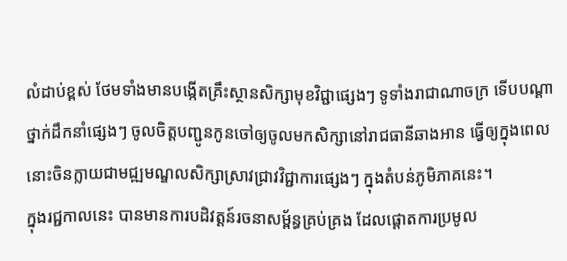លំដាប់ខ្ពស់ ថែមទាំងមានបង្កើតគ្រឹះស្ថានសិក្សាមុខវិជ្ជាផ្សេងៗ ទូទាំងរាជាណាចក្រ ទើបបណ្ដាថ្នាក់ដឹកនាំផ្សេងៗ ចូលចិត្ដបញ្ជូនកូនចៅឲ្យចូលមកសិក្សានៅរាជធានីឆាងអាន ធ្វើឲ្យក្នុងពេលនោះចិនក្លាយជាមជ្ឍមណ្ឌលសិក្សាស្រាវជ្រាវវិជ្ជាការផ្សេងៗ ក្នុងតំបន់ភូមិភាគនេះ។
ក្នុងរជ្ជកាលនេះ បានមានការបដិវត្ដន៍រចនាសម្ព័ន្ធគ្រប់គ្រង ដែលផ្ដោតការប្រមូល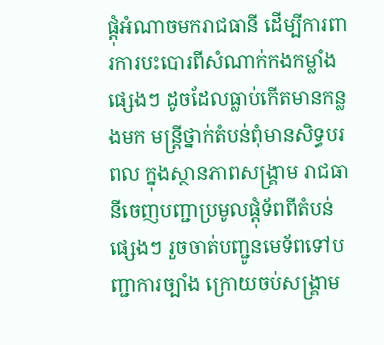ផ្ដុំអំណាចមករាជធានី ដើម្បីការពារការបះបោរពីសំណាក់កងកម្លាំងផ្សេងៗ ដូចដែលធ្លាប់កើតមានកន្លងមក មន្ដ្រីថ្នាក់តំបន់ពុំមានសិទ្ធបរពល ក្នុងស្ថានភាពសង្គ្រាម រាជធានីចេញបញ្ជាប្រមូលផ្ដុំទ័ពពីតំបន់ផ្សេងៗ រួចចាត់បញ្ជូនមេទ័ពទៅបញ្ជាការច្បាំង ក្រោយចប់សង្គ្រាម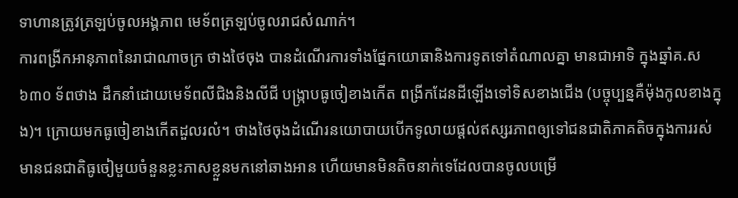ទាហានត្រូវត្រឡប់ចូលអង្គភាព មេទ័ពត្រឡប់ចូលរាជសំណាក់។
ការពង្រីកអានុភាពនៃរាជាណាចក្រ ថាងថៃចុង បានដំណើរការទាំងផ្នែកយោធានិងការទូតទៅតំណាលគ្នា មានជាអាទិ ក្នុងឆ្នាំគ.ស ៦៣០ ទ័ពថាង ដឹកនាំដោយមេទ័ពលីជិងនិងលីជី បង្ក្រាបធូចៀខាងកើត ពង្រីកដែនដីឡើងទៅទិសខាងជើង (បច្ចុប្បន្នគឺម៉ុងកូលខាងក្នុង)។ ក្រោយមកធូចៀខាងកើតដួលរលំ។ ថាងថៃចុងដំណើរនយោបាយបើកទូលាយផ្ដល់ឥស្សរភាពឲ្យទៅជនជាតិភាគតិចក្នុងការរស់ មានជនជាតិធូចៀមួយចំនួនខ្លះភាសខ្លួនមកនៅឆាងអាន ហើយមានមិនតិចនាក់ទេដែលបានចូលបម្រើ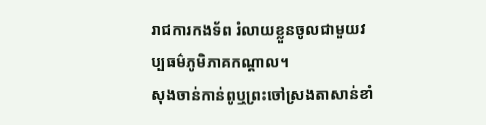រាជការកងទ័ព រំលាយខ្លួនចូលជាមួយវប្បធម៌ភូមិភាគកណ្ដាល។
សុងចាន់កាន់ពូឬព្រះចៅស្រងតាសាន់ខាំ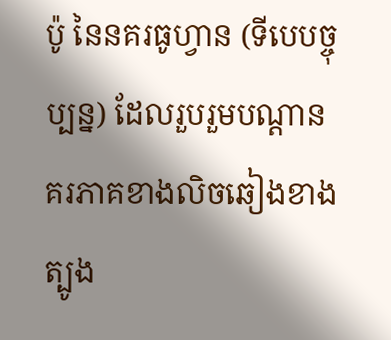ប៉ូ នៃនគរធូហ្វាន (ទីបេបច្ចុប្បន្ន) ដែលរួបរួមបណ្ដានគរភាគខាងលិចឆៀងខាងត្បូង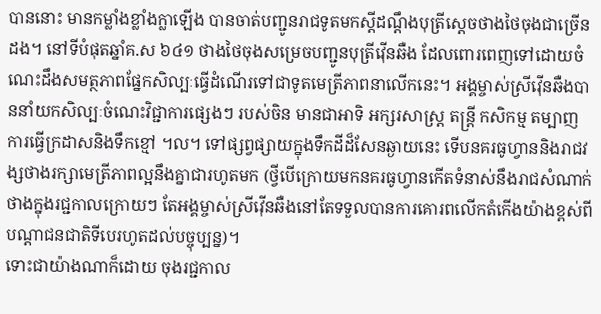បាននោះ មានកម្លាំងខ្លាំងក្លាឡើង បានចាត់បញ្ជូនរាជទូតមកស្ដីដណ្ដឹងបុត្រីស្ដេចថាងថៃចុងជាច្រើនដង។ នៅទីបំផុតឆ្នាំគ.ស ៦៤១ ថាងថៃចុងសម្រេចបញ្ជូនបុត្រីវ៉ើនឆឺង ដែលពោរពេញទៅដោយចំណេះដឹងសមត្ថភាពផ្នែកសិល្បៈធ្វើដំណើរទៅជាទូតមេត្រីភាពនាលើកនេះ។ អង្គម្ចាស់ស្រីវ៉ើនឆឺងបាននាំយកសិល្បៈចំណេះវិជ្ជាការផ្សេងៗ របស់ចិន មានជាអាទិ អក្សរសាស្ដ្រ តន្ដ្រី កសិកម្ម តម្បាញ ការធ្វើក្រដាសនិងទឹកខ្មៅ ។ល។ ទៅផ្សព្វផ្សាយក្នុងទឹកដីដ៏សែនឆ្ងាយនេះ ទើបនគរធូហ្វាននិងរាជវង្សថាងរក្សាមេត្រីភាពល្អនឹងគ្នាជារហូតមក (ថ្វីបើក្រោយមកនគរធូហ្វានកើតទំនាស់នឹងរាជសំណាក់ថាងក្នុងរជ្ជកាលក្រោយៗ តែអង្គម្ចាស់ស្រីវ៉ើនឆឺងនៅតែទទួលបានការគោរពលើកតំកើងយ៉ាងខ្ពស់ពីបណ្ដាជនជាតិទីបេរហូតដល់បច្ចុប្បន្ន)។
ទោះជាយ៉ាងណាក៏ដោយ ចុងរជ្ជកាល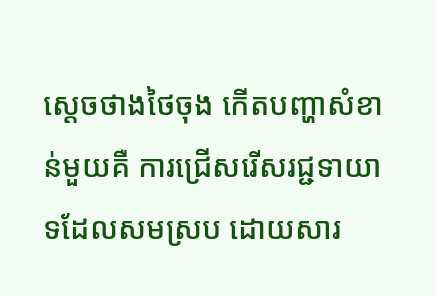ស្ដេចថាងថៃចុង កើតបញ្ហាសំខាន់មួយគឺ ការជ្រើសរើសរជ្ជទាយាទដែលសមស្រប ដោយសារ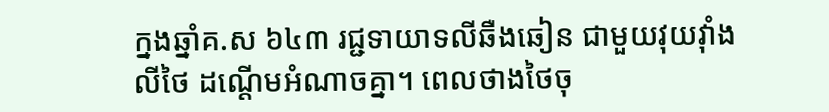ក្នងឆ្នាំគ.ស ៦៤៣ រជ្ជទាយាទលីឆឺងឆៀន ជាមួយវុយវ៉ាំងលីថៃ ដណ្ដើមអំណាចគ្នា។ ពេលថាងថៃចុ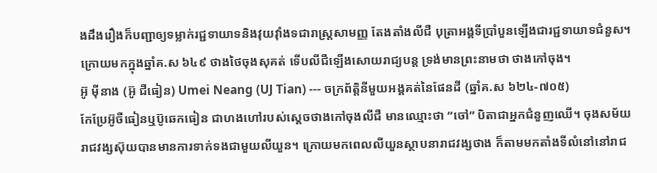ងដឹងរឿងក៏បញ្ជាឲ្យទម្លាក់រជ្ជទាយាទនិងវុយវ៉ាំងទជារាស្ដ្រសាមញ្ញ តែងតាំងលីជឺ បុត្រាអង្គទីប្រាំបួនឡើងជារជ្ជទាយាទជំនួស។ ក្រោយមកក្នុងឆ្នាំគ.ស ៦៤៩ ថាងថៃចុងសុគត់ ទើបលីជឺឡើងសោយរាជ្យបន្ដ ទ្រង់មានព្រះនាមថា ថាងកៅចុង។
អ៊ូ ម៉ីនាង (អ៊ូ ជឺធៀន) Umei Neang (UJ Tian) --- ចក្រព័ត្ដិនីមួយអង្គគត់នៃផែនដី (ឆ្នាំគ.ស ៦២៤-៧០៥)
កែប្រែអ៊ូចឺធៀនឬប៊ូឆេកធៀន ជាហងហៅរបស់ស្ដេចថាងកៅចុងលីជឺ មានឈ្មោះថា “ចៅ” បិតាជាអ្នកជំនួញឈើ។ ចុងសម័យរាជវង្សស៊ុយបានមានការទាក់ទងជាមួយលីយួន។ ក្រោយមកពេលលីយួនស្ថាបនារាជវង្សថាង ក៏តាមមកតាំងទីលំនៅនៅរាជ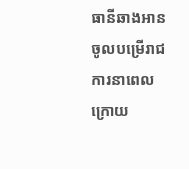ធានីឆាងអាន ចូលបម្រើរាជការនាពេលក្រោយ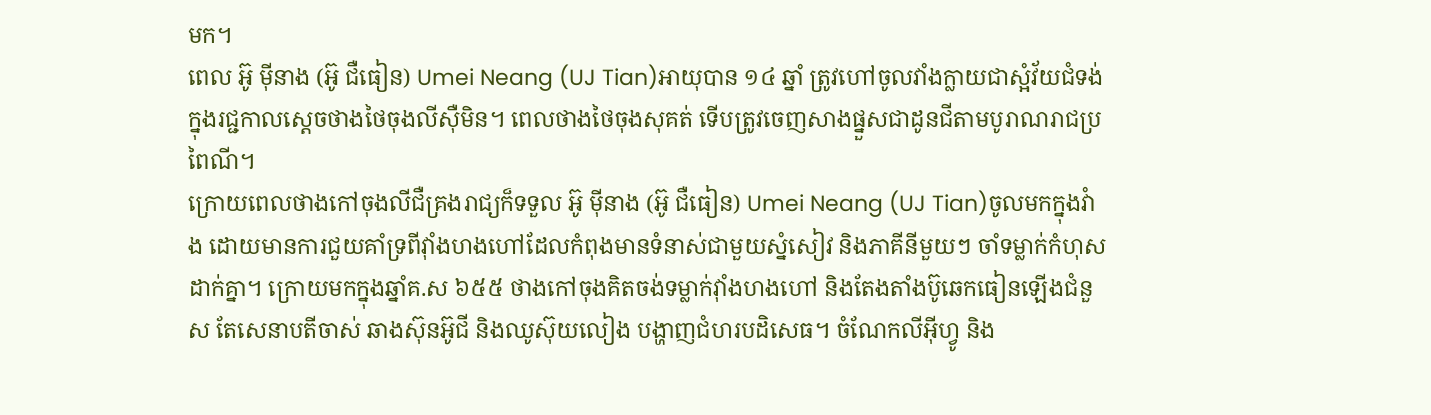មក។
ពេល អ៊ូ ម៉ីនាង (អ៊ូ ជឺធៀន) Umei Neang (UJ Tian)អាយុបាន ១៤ ឆ្នាំ ត្រូវហៅចូលវាំងក្លាយជាស្អំវ័យជំទង់ក្នុងរជ្ជកាលស្ដេចថាងថៃចុងលីស៊ឺមិន។ ពេលថាងថៃចុងសុគត់ ទើបត្រូវចេញសាងផ្នួសជាដូនជីតាមបូរាណរាជប្រពៃណី។
ក្រោយពេលថាងកៅចុងលីជឺគ្រងរាជ្យក៏ទទួល អ៊ូ ម៉ីនាង (អ៊ូ ជឺធៀន) Umei Neang (UJ Tian)ចូលមកក្នុងវំាង ដោយមានការជួយគាំទ្រពីវ៉ាំងហងហៅដែលកំពុងមានទំនាស់ជាមួយស្នំសៀវ និងភាគីនីមួយៗ ចាំទម្លាក់កំហុសដាក់គ្នា។ ក្រោយមកក្នុងឆ្នាំគ.ស ៦៥៥ ថាងកៅចុងគិតចង់ទម្លាក់វ៉ាំងហងហៅ និងតែងតាំងប៊ូឆេកធៀនឡើងជំនួស តែសេនាបតីចាស់ ឆាងស៊ុនអ៊ូជី និងឈូស៊ុយលៀង បង្ហាញជំហរបដិសេធ។ ចំណែកលីអ៊ីហ្វូ និង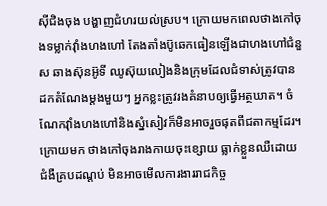ស៊ីជិងចុង បង្ហាញជំហរយល់ស្រប។ ក្រោយមកពេលថាងកៅចុងទម្លាក់វ៉ាំងហងហៅ តែងតាំងប៊ូឆេកធៀនឡើងជាហងហៅជំនួស ឆាងស៊ុនអ៊ូទី ឈូស៊ុយលៀងនិងក្រុមដែលជំទាស់ត្រូវបានដកតំណែងម្ដងមួយៗ អ្នកខ្លះត្រូវរងគំនាបឲ្យធ្វើអត្ថឃាត។ ចំណែកវ៉ាំងហងហៅនិងស្នំសៀវក៏មិនអាចរួចផុតពីជតាកម្មដែរ។ ក្រោយមក ថាងកៅចុងរាងកាយចុះខ្សោយ ធ្លាក់ខ្លួនឈឺដោយជំងឺគ្របដណ្ដប់ មិនអាចមើលការងាររាជកិច្ច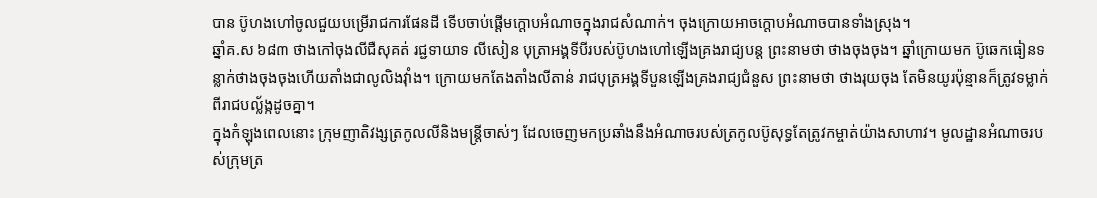បាន ប៊ូហងហៅចូលជួយបម្រើរាជការផែនដី ទើបចាប់ផ្ដើមក្ដោបអំណាចក្នុងរាជសំណាក់។ ចុងក្រោយអាចក្ដោបអំណាចបានទាំងស្រុង។
ឆ្នាំគ.ស ៦៨៣ ថាងកៅចុងលីជឺសុគត់ រជ្ជទាយាទ លីសៀន បុត្រាអង្គទីបីរបស់ប៊ូហងហៅឡើងគ្រងរាជ្យបន្ដ ព្រះនាមថា ថាងចុងចុង។ ឆ្នាំក្រោយមក ប៊ូឆេកធៀនទន្លាក់ថាងចុងចុងហើយតាំងជាលូលិងវ៉ាំង។ ក្រោយមកតែងតាំងលីតាន់ រាជបុត្រអង្គទីបួនឡើងគ្រងរាជ្យជំនួស ព្រះនាមថា ថាងរុយចុង តែមិនយូរប៉ុន្មានក៏ត្រូវទម្លាក់ពីរាជបល្ល័ង្កដូចគ្នា។
ក្នុងកំឡុងពេលនោះ ក្រុមញាតិវង្សត្រកូលលីនិងមន្ដ្រីចាស់ៗ ដែលចេញមកប្រឆាំងនឹងអំណាចរបស់ត្រកូលប៊ូសុទ្ធតែត្រូវកម្ចាត់យ៉ាងសាហាវ។ មូលដ្ឋានអំណាចរបស់ក្រុមត្រ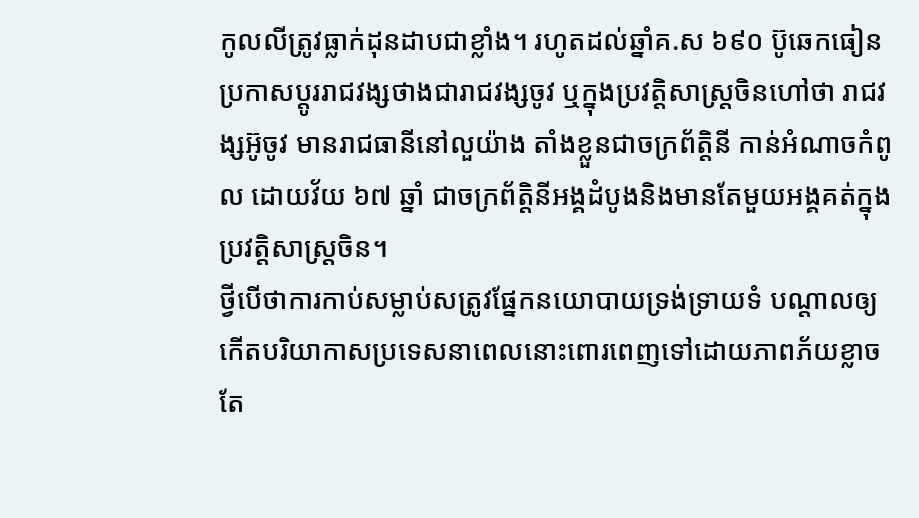កូលលីត្រូវធ្លាក់ដុនដាបជាខ្លាំង។ រហូតដល់ឆ្នាំគ.ស ៦៩០ ប៊ូឆេកធៀនប្រកាសប្ដូររាជវង្សថាងជារាជវង្សចូវ ឬក្នុងប្រវត្ដិសាស្ដ្រចិនហៅថា រាជវង្សអ៊ូចូវ មានរាជធានីនៅលួយ៉ាង តាំងខ្លួនជាចក្រព័ត្ដិនី កាន់អំណាចកំពូល ដោយវ័យ ៦៧ ឆ្នាំ ជាចក្រព័ត្ដិនីអង្គដំបូងនិងមានតែមួយអង្គគត់ក្នុងប្រវត្ដិសាស្ដ្រចិន។
ថ្វីបើថាការកាប់សម្លាប់សត្រូវផ្នែកនយោបាយទ្រង់ទ្រាយទំ បណ្ដាលឲ្យកើតបរិយាកាសប្រទេសនាពេលនោះពោរពេញទៅដោយភាពភ័យខ្លាច តែ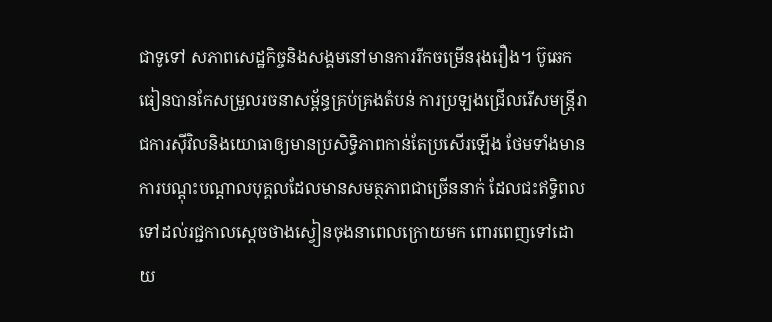ជាទូទៅ សភាពសេដ្ឋកិច្ចនិងសង្គមនៅមានការរីកចម្រើនរុងរឿង។ ប៊ូឆេកធៀនបានកែសម្រួលរចនាសម្ព័ន្ធគ្រប់គ្រងតំបន់ ការប្រឡងជ្រើលរើសមន្ដ្រីរាជការស៊ីវិលនិងយោធាឲ្យមានប្រសិទ្ធិភាពកាន់តែប្រសើរឡើង ថែមទាំងមានការបណ្ដុះបណ្ដាលបុគ្គលដែលមានសមត្ថភាពជាច្រើននាក់ ដែលជះឥទ្ធិពលទៅដល់រជ្ជកាលស្ដេចថាងស្វៀនចុងនាពេលក្រោយមក ពោរពេញទៅដោយ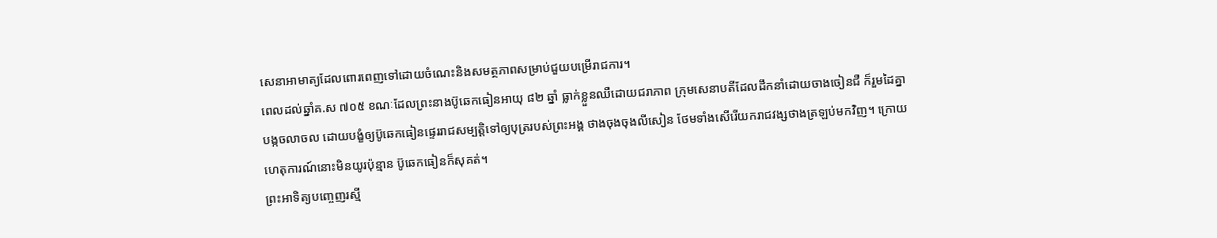សេនាអាមាត្យដែលពោរពេញទៅដោយចំណេះនិងសមត្ថភាពសម្រាប់ជួយបម្រើរាជការ។
ពេលដល់ឆ្នាំគ.ស ៧០៥ ខណៈដែលព្រះនាងប៊ូឆេកធៀនអាយុ ៨២ ឆ្នាំ ធ្លាក់ខ្លួនឈឺដោយជរាភាព ក្រុមសេនាបតីដែលដឹកនាំដោយចាងចៀនជឺ ក៏រួមដៃគ្នាបង្កចលាចល ដោយបង្ខំឲ្យប៊ូឆេកធៀនផ្ទេររាជសម្បត្ដិទៅឲ្យបុត្ររបស់ព្រះអង្គ ថាងចុងចុងលីសៀន ថែមទាំងសើរើយករាជវង្សថាងត្រឡប់មកវិញ។ ក្រោយហេតុការណ៍នោះមិនយូរប៉ុន្មាន ប៊ូឆេកធៀនក៏សុគត់។
ព្រះអាទិត្យបញ្ចេញរស្មី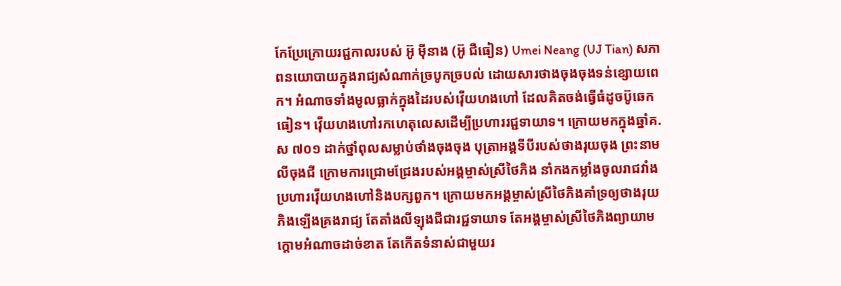កែប្រែក្រោយរជ្ជកាលរបស់ អ៊ូ ម៉ីនាង (អ៊ូ ជឺធៀន) Umei Neang (UJ Tian) សភាពនយោបាយក្នុងរាជ្យសំណាក់ច្របូកច្របល់ ដោយសារថាងចុងចុងទន់ខ្សោយពេក។ អំណាចទាំងមូលធ្លាក់ក្នុងដៃរបស់វ៉ើយហងហៅ ដែលគិតចង់ធ្វើធំដូចប៊ូឆេកធៀន។ វ៉ើយហងហៅរកហេតុលេសដើម្បីប្រហាររជ្ជទាយាទ។ ក្រោយមកក្នុងឆ្នាំគ.ស ៧០១ ដាក់ថ្នាំពុលសម្លាប់ថាំងចុងចុង បុត្រាអង្គទីបីរបស់ថាងរុយចុង ព្រះនាមលីចុងជី ក្រោមការជ្រោមជ្រែងរបស់អង្គម្ចាស់ស្រីថៃភិង នាំកងកម្លាំងចូលរាជវាំងប្រហារវ៉ើយហងហៅនិងបក្សពួក។ ក្រោយមកអង្គម្ចាស់ស្រីថៃភិងគាំទ្រឲ្យថាងរុយភិងឡើងគ្រងរាជ្យ តែតាំងលីឡុងជីជារជ្ជទាយាទ តែអង្គម្ចាស់ស្រីថៃភិងព្យាយាមក្ដោមអំណាចដាច់ខាត តែកើតទំនាស់ជាមួយរ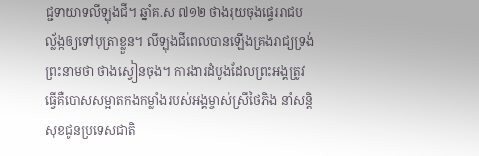ជ្ជទាយាទលីឡុងជី។ ឆ្នាំគ.ស ៧១២ ថាងរុយចុងផ្ទេររាជបល្ល័ង្កឲ្យទៅបុត្រាខ្លួន។ លីឡុងជីពេលបានឡើងគ្រងរាជ្យទ្រង់ព្រះនាមថា ថាងស្វៀនចុង។ ការងារដំបូងដែលព្រះអង្គត្រូវធ្វើគឺបោសសម្អាតកងកម្លាំងរបស់អង្គម្ចាស់ស្រីថៃភិង នាំសន្ដិសុខជូនប្រទេសជាតិ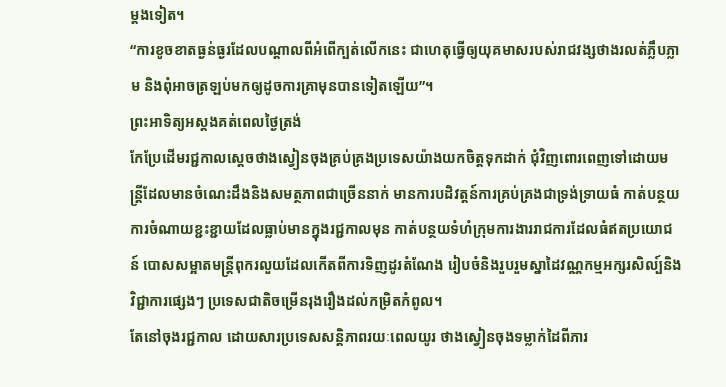ម្ដងទៀត។
“ការខូចខាតធ្ងន់ធ្ងរដែលបណ្ដាលពីអំពើក្បត់លើកនេះ ជាហេតុធ្វើឲ្យយុគមាសរបស់រាជវង្សថាងរលត់ភ្លឹបភ្លាម និងពុំអាចត្រឡប់មកឲ្យដូចការគ្រាមុនបានទៀតឡើយ”។
ព្រះអាទិត្យអស្ដងគត់ពេលថ្ងៃត្រង់
កែប្រែដើមរជ្ជកាលស្ដេចថាងស្វៀនចុងគ្រប់គ្រងប្រទេសយ៉ាងយកចិត្ដទុកដាក់ ជុំវិញពោរពេញទៅដោយមន្ដ្រីដែលមានចំណេះដឹងនិងសមត្ថភាពជាច្រើននាក់ មានការបដិវត្ដន៍ការគ្រប់គ្រងជាទ្រង់ទ្រាយធំ កាត់បន្ថយការចំណាយខ្ជះខ្ជាយដែលធ្លាប់មានក្នុងរជ្ជកាលមុន កាត់បន្ថយទំហំក្រុមការងាររាជការដែលធំឥតប្រយោជន៍ បោសសម្អាតមន្ដ្រីពុករលួយដែលកើតពីការទិញដូរតំណែង រៀបចំនិងរួបរួមស្នាដៃវណ្ណកម្មអក្សរសិល្ប៍និងវិជ្ជាការផ្សេងៗ ប្រទេសជាតិចម្រើនរុងរឿងដល់កម្រិតកំពូល។
តែនៅចុងរជ្ជកាល ដោយសារប្រទេសសន្ដិភាពរយៈពេលយូរ ថាងស្វៀនចុងទម្លាក់ដៃពីភារ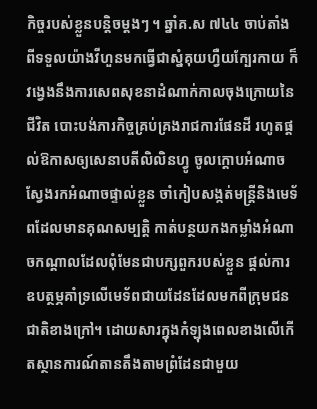កិច្ចរបស់ខ្លួនបន្ដិចម្ដងៗ ។ ឆ្នាំគ.ស ៧៤៤ ចាប់តាំងពីទទួលយ៉ាងវីហួនមកធ្វើជាស្នំគុយហ្វឺយក្បែរកាយ ក៏វង្វេងនឹងការសេពសុខនាដំណាក់កាលចុងក្រោយនៃជីវិត បោះបង់ភារកិច្ចគ្រប់គ្រងរាជការផែនដី រហូតផ្ដល់ឱកាសឲ្យសេនាបតីលិលិនហ្វូ ចូលក្ដោបអំណាច ស្វែងរកអំណាចផ្ទាល់ខ្លួន ចាំកៀបសង្កត់មន្ដ្រីនិងមេទ័ពដែលមានគុណសម្បត្ដិ កាត់បន្ថយកងកម្លាំងអំណាចកណ្ដាលដែលពុំមែនជាបក្សពួករបស់ខ្លួន ផ្ដល់ការឧបត្ថម្ភគាំទ្រលើមេទ័ពជាយដែនដែលមកពីក្រុមជនជាតិខាងក្រៅ។ ដោយសារក្នុងកំឡុងពេលខាងលើកើតស្ថានការណ៍តានតឹងតាមព្រំដែនជាមួយ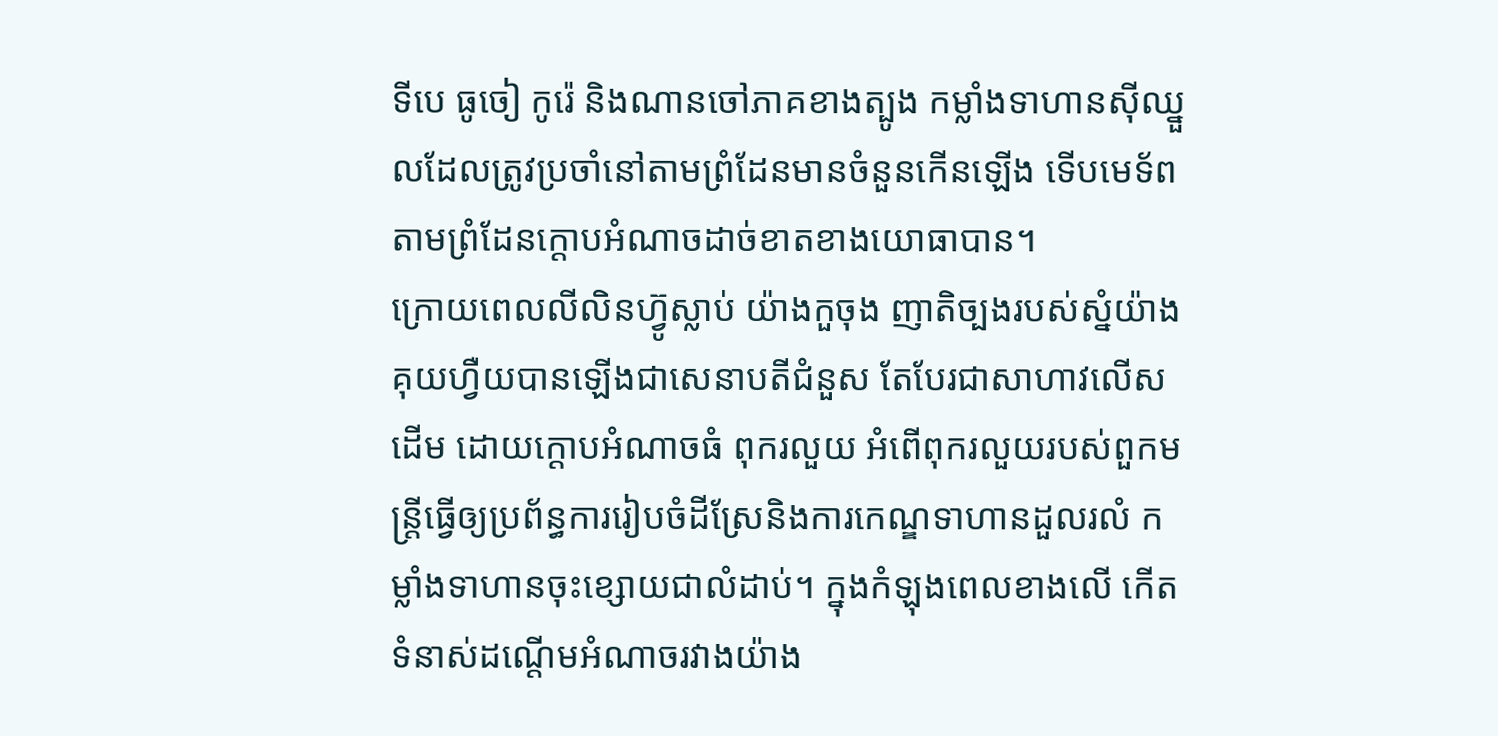ទីបេ ធូចៀ កូរ៉េ និងណានចៅភាគខាងត្បូង កម្លាំងទាហានស៊ីឈ្នួលដែលត្រូវប្រចាំនៅតាមព្រំដែនមានចំនួនកើនឡើង ទើបមេទ័ពតាមព្រំដែនក្ដោបអំណាចដាច់ខាតខាងយោធាបាន។
ក្រោយពេលលីលិនហ៊្វូស្លាប់ យ៉ាងកួចុង ញាតិច្បងរបស់ស្នំយ៉ាងគុយហ្វឺយបានឡើងជាសេនាបតីជំនួស តែបែរជាសាហាវលើសដើម ដោយក្ដោបអំណាចធំ ពុករលួយ អំពើពុករលួយរបស់ពួកមន្ដ្រីធ្វើឲ្យប្រព័ន្ធការរៀបចំដីស្រែនិងការកេណ្ឌទាហានដួលរលំ កម្លាំងទាហានចុះខ្សោយជាលំដាប់។ ក្នុងកំឡុងពេលខាងលើ កើតទំនាស់ដណ្ដើមអំណាចរវាងយ៉ាង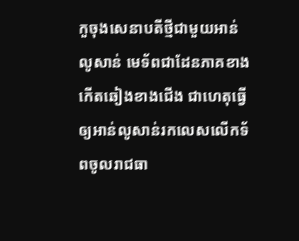កួចុងសេនាបតីថ្មីជាមួយអាន់លូសាន់ មេទ័ពជាដែនភាគខាងកើតឆៀងខាងជើង ជាហេតុធ្វើឲ្យអាន់លូសាន់រកលេសលើកទ័ពចូលរាជធា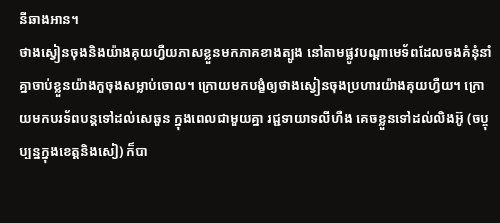នីឆាងអាន។
ថាងស្វៀនចុងនិងយ៉ាងគុយហ្វឺយភាសខ្លួនមកភាគខាងត្បូង នៅតាមផ្លូវបណ្ដាមេទ័ពដែលចងគំនុំនាំគ្នាចាប់ខ្លួនយ៉ាងកួចុងសម្លាប់ចោល។ ក្រោយមកបង្ខំឲ្យថាងស្វៀនចុងប្រហារយ៉ាងគុយហ្វឺយ។ ក្រោយមកបរទ័ពបន្ដទៅដល់សេឆួន ក្នុងពេលជាមួយគ្នា រជ្ជទាយាទលីហឺង គេចខ្លួនទៅដល់លិងអ៊ូ (ចប្ចុប្បន្នក្នុងខេត្ដនិងសៀ) ក៏បា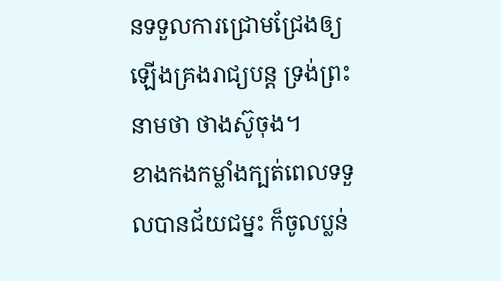នទទួលការជ្រោមជ្រែងឲ្យឡើងគ្រងរាជ្យបន្ដ ទ្រង់ព្រះនាមថា ថាងស៊ូចុង។
ខាងកងកម្លាំងក្បត់ពេលទទួលបានជ័យជម្នះ ក៏ចូលប្លន់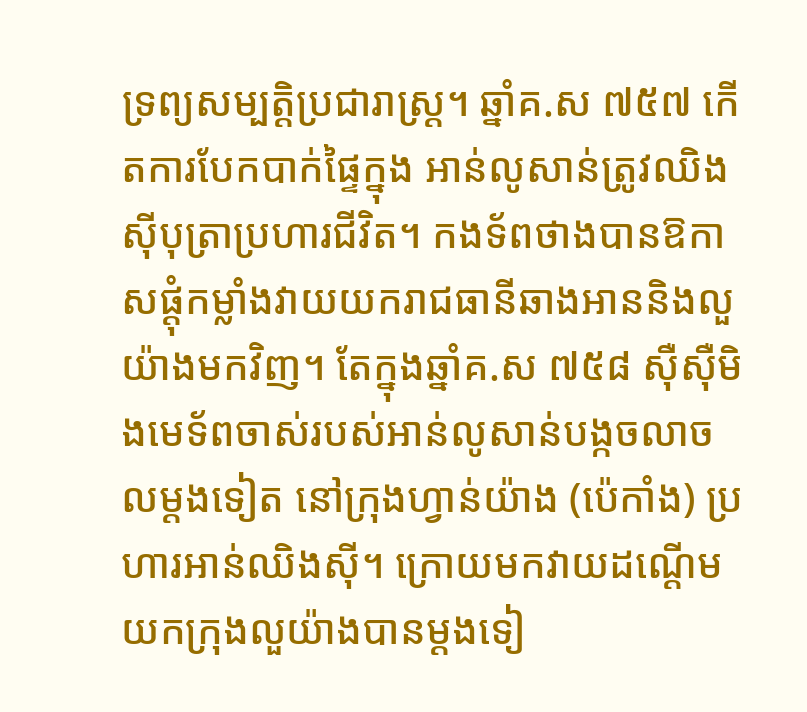ទ្រព្យសម្បត្ដិប្រជារាស្ដ្រ។ ឆ្នាំគ.ស ៧៥៧ កើតការបែកបាក់ផ្ទៃក្នុង អាន់លូសាន់ត្រូវឈិងស៊ីបុត្រាប្រហារជីវិត។ កងទ័ពថាងបានឱកាសផ្ដុំកម្លាំងវាយយករាជធានីឆាងអាននិងលួយ៉ាងមកវិញ។ តែក្នុងឆ្នាំគ.ស ៧៥៨ ស៊ឺស៊ឺមិងមេទ័ពចាស់របស់អាន់លូសាន់បង្កចលាចលម្ដងទៀត នៅក្រុងហ្វាន់យ៉ាង (ប៉េកាំង) ប្រហារអាន់ឈិងស៊ី។ ក្រោយមកវាយដណ្ដើមយកក្រុងលួយ៉ាងបានម្ដងទៀ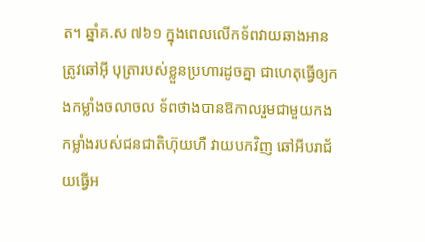ត។ ឆ្នាំគ.ស ៧៦១ ក្នុងពេលលើកទ័ពវាយឆាងអានត្រូវឆៅអ៊ី បុត្រារបស់ខ្លួនប្រហារដូចគ្នា ជាហេតុធ្វើឲ្យកងកម្លាំងចលាចល ទ័ពថាងបានឱកាលរួមជាមួយកងកម្លាំងរបស់ជនជាតិហ៊ុយហឺ វាយបកវិញ ឆៅអីបរាជ័យធ្វើអ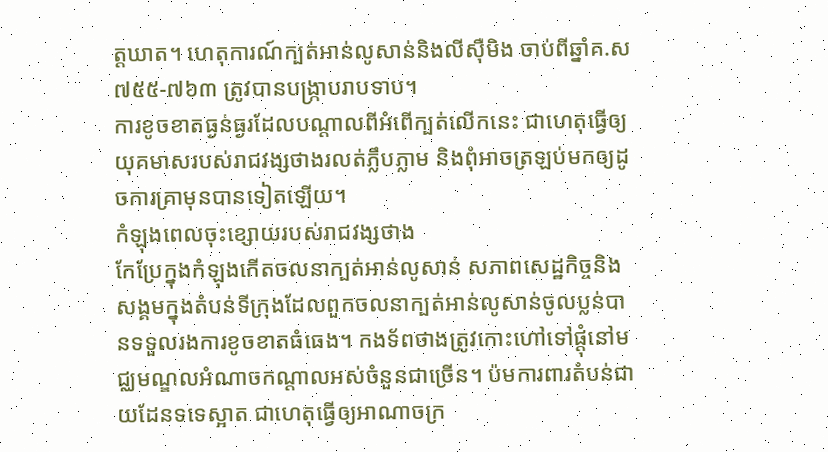ត្ដឃាត។ ហេតុការណ៍ក្បត់អាន់លូសាន់និងលីស៊ឺមិង ចាប់ពីឆ្នាំគ.ស ៧៥៥-៧៦៣ ត្រូវបានបង្ក្រាបរាបទាប។
ការខូចខាតធ្ងន់ធ្ងរដែលបណ្ដាលពីអំពើក្បត់លើកនេះ ជាហេតុធ្វើឲ្យយុគមាសរបស់រាជវង្សថាងរលត់ភ្លឹបភ្លាម និងពុំអាចត្រឡប់មកឲ្យដូចការគ្រាមុនបានទៀតឡើយ។
កំឡុងពេលចុះខ្សោយរបស់រាជវង្សថាង
កែប្រែក្នុងកំឡុងកើតចលនាក្បត់អាន់លូសាន់ សភាពសេដ្ឋកិច្ចនិងសង្គមក្នុងតំបន់ទីក្រុងដែលពួកចលនាក្បត់អាន់លូសាន់ចូលប្លន់បានទទួលរងការខូចខាតធំធេង។ កងទ័ពថាងត្រូវកោះហៅទៅផ្ដុំនៅមជ្ឈមណ្ឌលអំណាចកណ្ដាលអស់ចំនួនជាច្រើន។ ប៉មការពារតំបន់ជាយដែនទទេស្អាត ជាហេតុធ្វើឲ្យអាណាចក្រ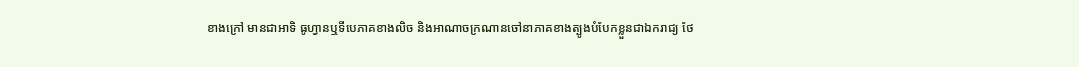ខាងក្រៅ មានជាអាទិ ធូហ្វានឬទីបេភាគខាងលិច និងអាណាចក្រណានចៅនាភាគខាងត្បូងបំបែកខ្លួនជាឯករាជ្យ ថែ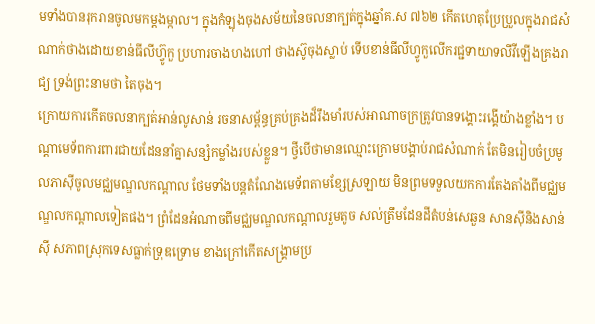មទាំងបានរុករានចូលមកម្ដងម្កាល។ ក្នុងកំឡុងចុងសម័យនៃចលនាក្បត់ក្នុងឆ្នាំគ.ស ៧៦២ កើតហេតុប្រែប្រួលក្នុងរាជសំណាក់ថាងដោយខាន់ធីលីហ៊្វូកួ ប្រហារចាងហងហៅ ថាងស៊ូចុងស្លាប់ ទើបខាន់ធីលីហ្វូកួលើករជ្ជទាយាទលីវីឡើងគ្រងរាជ្យ ទ្រង់ព្រះនាមថា តៃចុង។
ក្រោយការកើតចលនាក្បត់អាន់លូសាន់ រចនាសម្ព័ន្ធគ្រប់គ្រងដ៏រឹងមាំរបស់អាណាចក្រត្រូវបានទង្គោះរង្គើយ៉ាងខ្លាំង។ បណ្ដាមេទ័ពការពារជាយដែននាំគ្នាសន្សំកម្លាំងរបស់ខ្លួន។ ថ្វីបើថាមានឈ្មោះក្រោមបង្គាប់រាជសំណាក់ តែមិនរៀបចំប្រមូលភាស៊ីចូលមជ្ឈមណ្ឌលកណ្ដាល ថែមទាំងបន្ដតំណែងមេទ័ពតាមខ្សែស្រឡាយ មិនព្រមទទួលយកការតែងតាំងពីមជ្ឈមណ្ឌលកណ្ដាលទៀតផង។ ព្រំដែនអំណាចពីមជ្ឈមណ្ឌលកណ្ដាលរួមតូច សល់ត្រឹមដែនដីតំបន់សេឆួន សានស៊ីនិងសាន់ស៊ី សភាពស្រុកទេសធ្លាក់ទ្រុឌទ្រោម ខាងក្រៅកើតសង្គ្រាមប្រ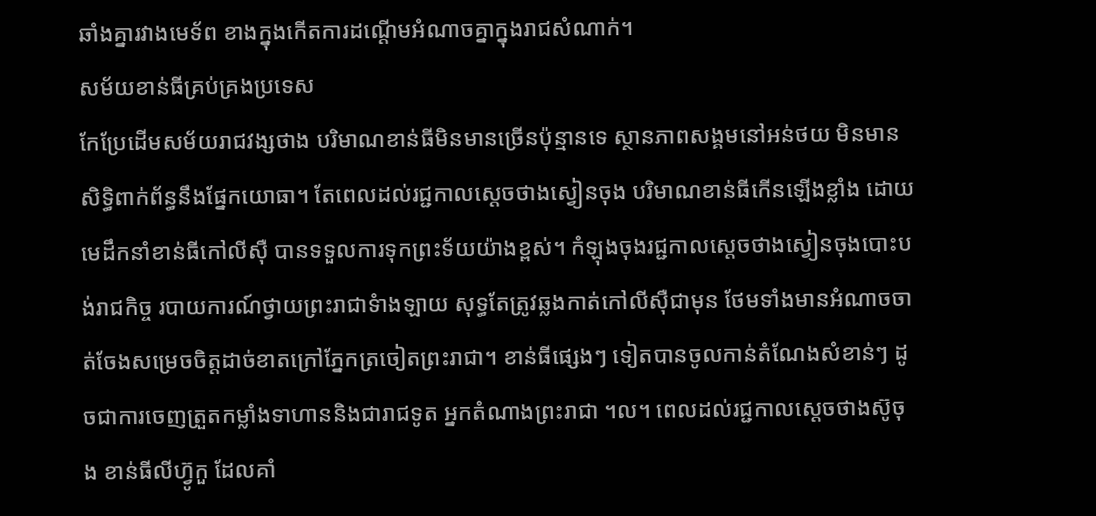ឆាំងគ្នារវាងមេទ័ព ខាងក្នុងកើតការដណ្ដើមអំណាចគ្នាក្នុងរាជសំណាក់។
សម័យខាន់ធីគ្រប់គ្រងប្រទេស
កែប្រែដើមសម័យរាជវង្សថាង បរិមាណខាន់ធីមិនមានច្រើនប៉ុន្មានទេ ស្ថានភាពសង្គមនៅអន់ថយ មិនមានសិទ្ធិពាក់ព័ន្ធនឹងផ្នែកយោធា។ តែពេលដល់រជ្ជកាលស្ដេចថាងស្វៀនចុង បរិមាណខាន់ធីកើនឡើងខ្លាំង ដោយមេដឹកនាំខាន់ធីកៅលីស៊ឺ បានទទួលការទុកព្រះទ័យយ៉ាងខ្ពស់។ កំឡុងចុងរជ្ជកាលស្ដេចថាងស្វៀនចុងបោះបង់រាជកិច្ច របាយការណ៍ថ្វាយព្រះរាជាទំាងឡាយ សុទ្ធតែត្រូវឆ្លងកាត់កៅលីស៊ឺជាមុន ថែមទាំងមានអំណាចចាត់ចែងសម្រេចចិត្ដដាច់ខាតក្រៅភ្នែកត្រចៀតព្រះរាជា។ ខាន់ធីផ្សេងៗ ទៀតបានចូលកាន់តំណែងសំខាន់ៗ ដូចជាការចេញត្រួតកម្លាំងទាហាននិងជារាជទូត អ្នកតំណាងព្រះរាជា ។ល។ ពេលដល់រជ្ជកាលស្ដេចថាងស៊ូចុង ខាន់ធីលីហ៊្វូកួ ដែលគាំ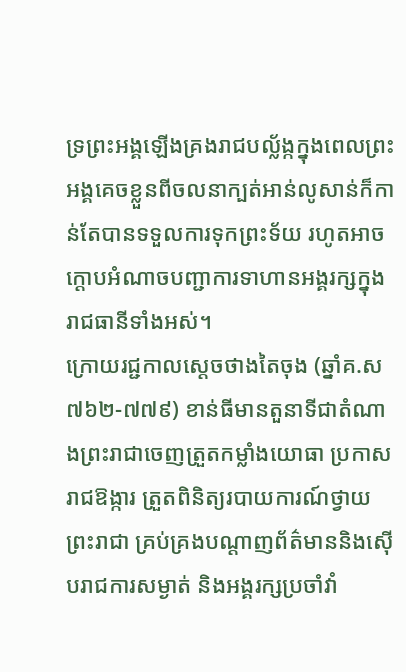ទ្រព្រះអង្គឡើងគ្រងរាជបល្ល័ង្កក្នុងពេលព្រះអង្គគេចខ្លួនពីចលនាក្បត់អាន់លូសាន់ក៏កាន់តែបានទទួលការទុកព្រះទ័យ រហូតអាចក្ដោបអំណាចបញ្ជាការទាហានអង្គរក្សក្នុងរាជធានីទាំងអស់។
ក្រោយរជ្ជកាលស្ដេចថាងតៃចុង (ឆ្នាំគ.ស ៧៦២-៧៧៩) ខាន់ធីមានតួនាទីជាតំណាងព្រះរាជាចេញត្រួតកម្លាំងយោធា ប្រកាសរាជឱង្ការ ត្រួតពិនិត្យរបាយការណ៍ថ្វាយព្រះរាជា គ្រប់គ្រងបណ្ដាញព័ត៌មាននិងស៊ើបរាជការសម្ងាត់ និងអង្គរក្សប្រចាំវាំ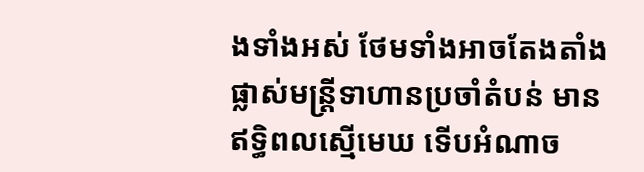ងទាំងអស់ ថែមទាំងអាចតែងតាំងផ្លាស់មន្ដ្រីទាហានប្រចាំតំបន់ មានឥទ្ធិពលស្មើមេឃ ទើបអំណាច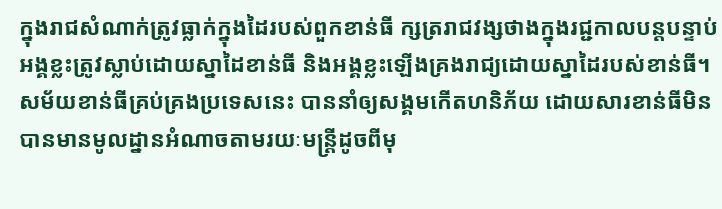ក្នុងរាជសំណាក់ត្រូវធ្លាក់ក្នុងដៃរបស់ពួកខាន់ធី ក្សត្ររាជវង្សថាងក្នុងរជ្ជកាលបន្ដបន្ទាប់ អង្គខ្លះត្រូវស្លាប់ដោយស្នាដៃខាន់ធី និងអង្គខ្លះឡើងគ្រងរាជ្យដោយស្នាដៃរបស់ខាន់ធី។
សម័យខាន់ធីគ្រប់គ្រងប្រទេសនេះ បាននាំឲ្យសង្គមកើតហនិភ័យ ដោយសារខាន់ធីមិនបានមានមូលដ្នានអំណាចតាមរយៈមន្ដ្រីដូចពីមុ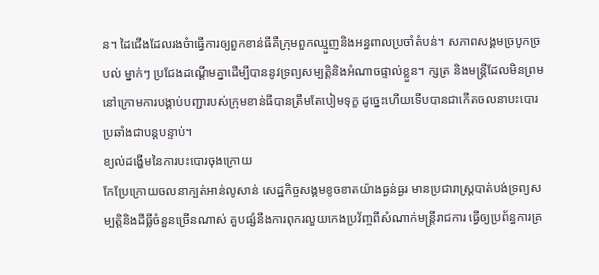ន។ ដៃជើងដែលរងចំាធ្វើការឲ្យពួកខាន់ធីគឺក្រុមពួកឈ្មួញនិងអន្ធពាលប្រចាំតំបន់។ សភាពសង្គមច្របូកច្របល់ ម្នាក់ៗ ប្រជែងដណ្ដើមគ្នាដើម្បីបាននូវទ្រព្យសម្បត្តិនិងអំណាចផ្ទាល់ខ្លួន។ ក្សត្រ និងមន្ដ្រីដែលមិនព្រមនៅក្រោមការបង្គាប់បញ្ជារបស់ក្រុមខាន់ធីបានត្រឹមតែបៀមទុក្ខ ដូច្នេះហើយទើបបានជាកើតចលនាបះបោរប្រឆាំងជាបន្ដបន្ទាប់។
ខ្យល់ដង្ហើមនៃការបះបោរចុងក្រោយ
កែប្រែក្រោយចលនាក្បត់អាន់លូសាន់ សេដ្ឋកិច្ចសង្គមខូចខាតយ៉ាងធ្ងន់ធ្ងរ មានប្រជារាស្ដ្របាត់បង់ទ្រព្យសម្បត្ដិនិងដីធ្លីចំនួនច្រើនណាស់ គួបផ្សំនឹងការពុករលួយកេងប្រវ័ញ្ចពីសំណាក់មន្ដ្រីរាជការ ធ្វើឲ្យប្រព័ន្ធការគ្រ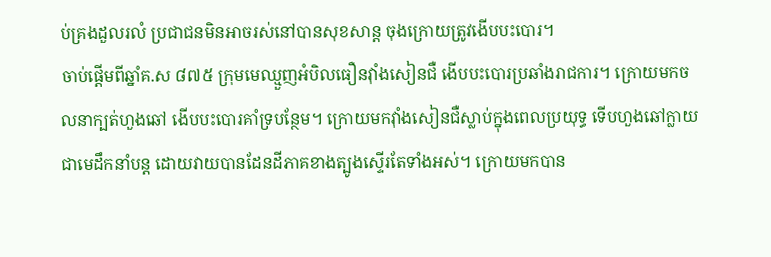ប់គ្រងដួលរលំ ប្រជាជនមិនអាចរស់នៅបានសុខសាន្ដ ចុងក្រោយត្រូវងើបបះបោរ។
ចាប់ផ្ដើមពីឆ្នាំគ.ស ៨៧៥ ក្រុមមេឈ្មួញអំបិលធឿនវ៉ាំងសៀនជឺ ងើបបះបោរប្រឆាំងរាជការ។ ក្រោយមកចលនាក្បត់ហួងឆៅ ងើបបះបោរគាំទ្របន្ថែម។ ក្រោយមកវ៉ាំងសៀនជឺស្លាប់ក្នុងពេលប្រយុទ្ធ ទើបហួងឆៅក្លាយជាមេដឹកនាំបន្ដ ដោយវាយបានដែនដីភាគខាងត្បូងស្ទើរតែទាំងអស់។ ក្រោយមកបាន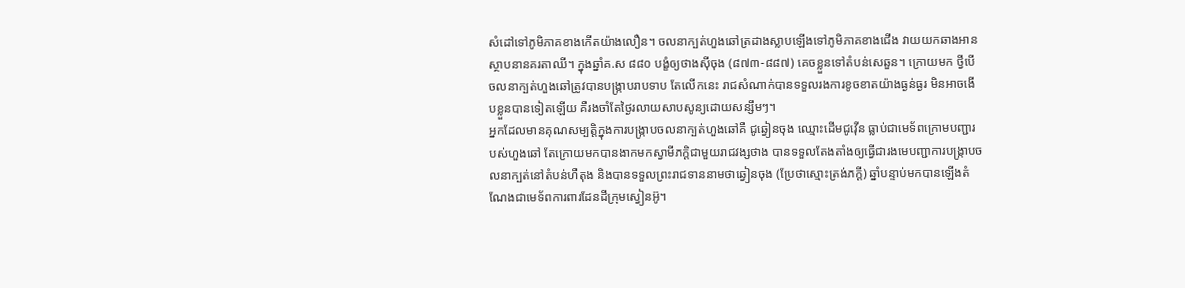សំដៅទៅភូមិភាគខាងកើតយ៉ាងលឿន។ ចលនាក្បត់ហួងឆៅត្រដាងស្លាបឡើងទៅភូមិភាគខាងជើង វាយយកឆាងអាន ស្ថាបនានគរតាឈី។ ក្នុងឆ្នាំគ.ស ៨៨០ បង្ខំឲ្យថាងស៊ីចុង (៨៧៣-៨៨៧) គេចខ្លួនទៅតំបន់សេឆួន។ ក្រោយមក ថ្វីបើចលនាក្បត់ហួងឆៅត្រូវបានបង្ក្រាបរាបទាប តែលើកនេះ រាជសំណាក់បានទទួលរងការខូចខាតយ៉ាងធ្ងន់ធ្ងរ មិនអាចងើបខ្លួនបានទៀតឡើយ គឺរងចាំតែថ្ងៃរលាយសាបសូន្យដោយសន្សឹមៗ។
អ្នកដែលមានគុណសម្បតិ្ដក្នុងការបង្ក្រាបចលនាក្បត់ហួងឆៅគឺ ជូឆ្វៀនចុង ឈ្មោះដើមជូវ៉ើន ធ្លាប់ជាមេទ័ពក្រោមបញ្ជារបស់ហួងឆៅ តែក្រោយមកបានងាកមកស្វាមីភក្ដិជាមួយរាជវង្សថាង បានទទួលតែងតាំងឲ្យធ្វើជារងមេបញ្ជាការបង្រ្កាបចលនាក្បត់នៅតំបន់ហឺតុង និងបានទទួលព្រះរាជទាននាមថាឆ្វៀនចុង (ប្រែថាស្មោះត្រង់ភក្ដី) ឆ្នាំបន្ទាប់មកបានឡើងតំណែងជាមេទ័ពការពារដែនដីក្រុមស្វៀនអ៊ូ។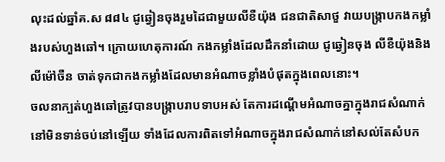លុះដល់ឆ្នាំគ.ស ៨៨៤ ជូឆ្វៀនចុងរួមដៃជាមួយលីខឺយ៉ុង ជនជាតិសាថួ វាយបង្ក្រាបកងកម្លាំងរបស់ហួងឆៅ។ ក្រោយហេតុការណ៍ កងកម្លាំងដែលដឹកនាំដោយ ជូឆ្វៀនចុង លីខឺយ៉ុងនិងលីម៉ៅចឺន ចាត់ទុកជាកងកម្លាំងដែលមានអំណាចខ្លាំងបំផុតក្នុងពេលនោះ។
ចលនាក្បត់ហួងឆៅត្រូវបានបង្ក្រាបរាបទាបអស់ តែការដណ្ដើមអំណាចគ្នាក្នុងរាជសំណាក់នៅមិនទាន់ចប់នៅឡើយ ទាំងដែលការពិតទៅអំណាចក្នុងរាជសំណាក់នៅសល់តែសំបក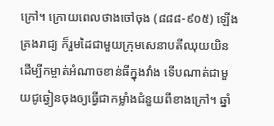ក្រៅ។ ក្រោយពេលថាងចៅចុង (៨៨៨-៩០៥) ឡើងគ្រងរាជ្យ ក៏រួមដៃជាមួយក្រុមសេនាបតីឈុយយិន ដើម្បីកម្ចាត់អំណាចខាន់ធីក្នុងវាំង ទើបណាត់ជាមួយជូឆ្វៀនចុងឲ្យធ្វើជាកម្លាំងជំនួយពីខាងក្រៅ។ ឆ្នាំ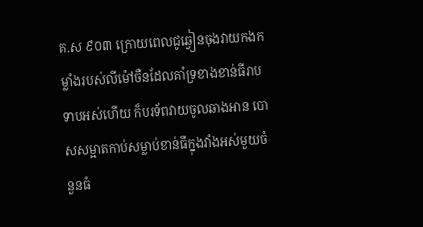គ.ស ៩០៣ ក្រោយពេលជូឆ្វៀនចុងវាយកងកម្លាំងរបស់លីម៉ៅចឺនដែលគាំទ្រខាងខាន់ធីរាបទាបអស់ហើយ ក៏បរទ័ពវាយចូលឆាងអាន បោសសម្អាតកាប់សម្លាប់ខាន់ធីក្នុងវាំងអស់មួយចំនួនធំ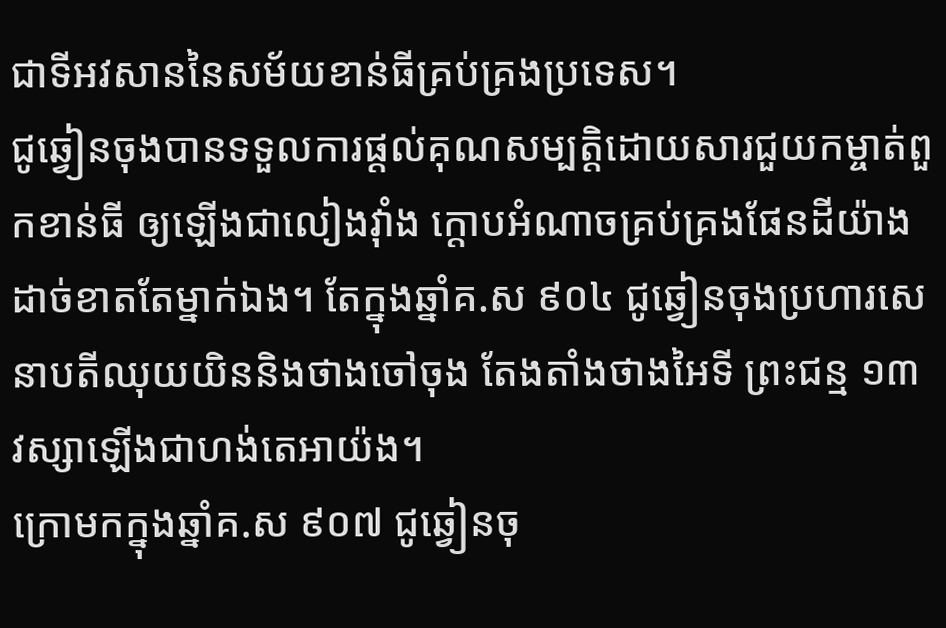ជាទីអវសាននៃសម័យខាន់ធីគ្រប់គ្រងប្រទេស។
ជូឆ្វៀនចុងបានទទួលការផ្ដល់គុណសម្បត្ដិដោយសារជួយកម្ចាត់ពួកខាន់ធី ឲ្យឡើងជាលៀងវ៉ាំង ក្ដោបអំណាចគ្រប់គ្រងផែនដីយ៉ាងដាច់ខាតតែម្នាក់ឯង។ តែក្នុងឆ្នាំគ.ស ៩០៤ ជូឆ្វៀនចុងប្រហារសេនាបតីឈុយយិននិងថាងចៅចុង តែងតាំងថាងអៃទី ព្រះជន្ម ១៣ វស្សាឡើងជាហង់តេអាយ៉ង។
ក្រោមកក្នុងឆ្នាំគ.ស ៩០៧ ជូឆ្វៀនចុ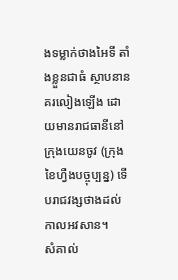ងទម្លាក់ថាងអៃទី តាំងខ្លួនជាធំ ស្ថាបនានគរលៀងឡើង ដោយមានរាជធានីនៅក្រុងយេនចូវ (ក្រុងខៃហ្វឺងបច្ចុប្បន្ន) ទើបរាជវង្សថាងដល់កាលអវសាន។
សំគាល់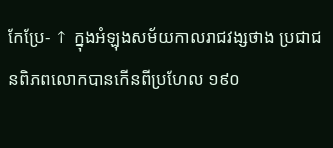កែប្រែ- ↑ ក្នុងអំឡុងសម័យកាលរាជវង្សថាង ប្រជាជនពិភពលោកបានកើនពីប្រហែល ១៩០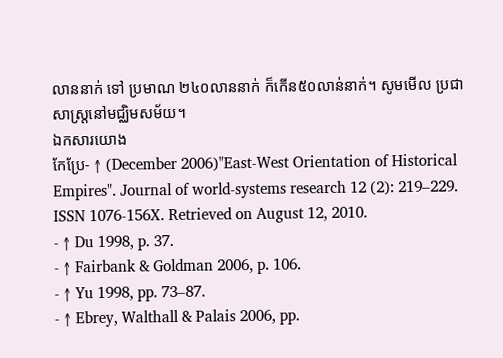លាននាក់ ទៅ ប្រមាណ ២៤០លាននាក់ ក៏កើន៥០លាន់នាក់។ សូមមើល ប្រជាសាស្រ្តនៅមជ្ឈិមសម័យ។
ឯកសារយោង
កែប្រែ- ↑ (December 2006)"East-West Orientation of Historical Empires". Journal of world-systems research 12 (2): 219–229. ISSN 1076-156X. Retrieved on August 12, 2010.
- ↑ Du 1998, p. 37.
- ↑ Fairbank & Goldman 2006, p. 106.
- ↑ Yu 1998, pp. 73–87.
- ↑ Ebrey, Walthall & Palais 2006, pp.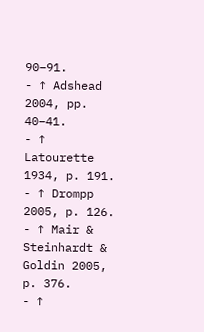90–91.
- ↑ Adshead 2004, pp. 40–41.
- ↑ Latourette 1934, p. 191.
- ↑ Drompp 2005, p. 126.
- ↑ Mair & Steinhardt & Goldin 2005, p. 376.
- ↑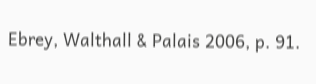Ebrey, Walthall & Palais 2006, p. 91.